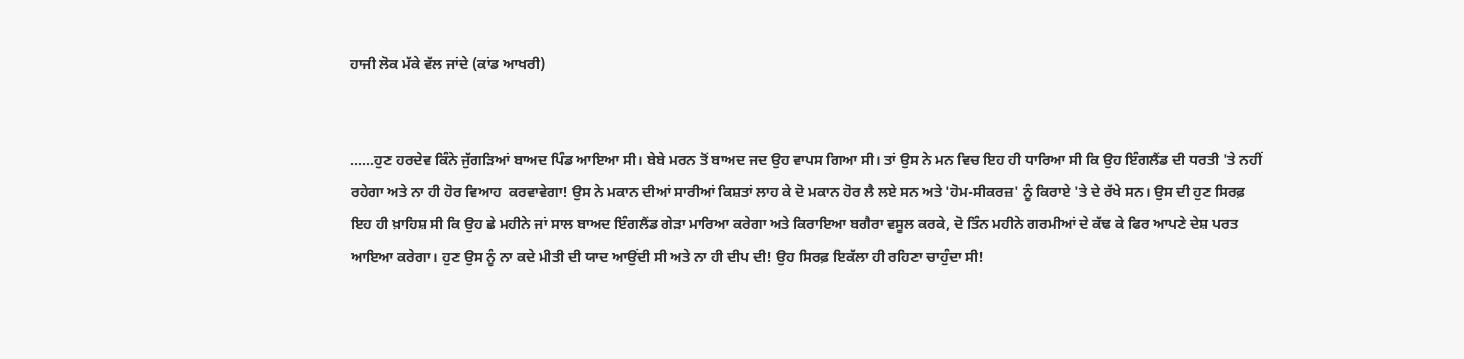ਹਾਜੀ ਲੋਕ ਮੱਕੇ ਵੱਲ ਜਾਂਦੇ (ਕਾਂਡ ਆਖਰੀ)


......ਹੁਣ ਹਰਦੇਵ ਕਿੰਨੇ ਜੁੱਗੜਿਆਂ ਬਾਅਦ ਪਿੰਡ ਆਇਆ ਸੀ। ਬੇਬੇ ਮਰਨ ਤੋਂ ਬਾਅਦ ਜਦ ਉਹ ਵਾਪਸ ਗਿਆ ਸੀ। ਤਾਂ ਉਸ ਨੇ ਮਨ ਵਿਚ ਇਹ ਹੀ ਧਾਰਿਆ ਸੀ ਕਿ ਉਹ ਇੰਗਲੈਂਡ ਦੀ ਧਰਤੀ 'ਤੇ ਨਹੀਂ ਰਹੇਗਾ ਅਤੇ ਨਾ ਹੀ ਹੋਰ ਵਿਆਹ  ਕਰਵਾਵੇਗਾ! ਉਸ ਨੇ ਮਕਾਨ ਦੀਆਂ ਸਾਰੀਆਂ ਕਿਸ਼ਤਾਂ ਲਾਹ ਕੇ ਦੋ ਮਕਾਨ ਹੋਰ ਲੈ ਲਏ ਸਨ ਅਤੇ 'ਹੋਮ-ਸੀਕਰਜ਼' ਨੂੰ ਕਿਰਾਏ 'ਤੇ ਦੇ ਰੱਖੇ ਸਨ। ਉਸ ਦੀ ਹੁਣ ਸਿਰਫ਼ ਇਹ ਹੀ ਖ਼ਾਹਿਸ਼ ਸੀ ਕਿ ਉਹ ਛੇ ਮਹੀਨੇ ਜਾਂ ਸਾਲ ਬਾਅਦ ਇੰਗਲੈਂਡ ਗੇੜਾ ਮਾਰਿਆ ਕਰੇਗਾ ਅਤੇ ਕਿਰਾਇਆ ਬਗੈਰਾ ਵਸੂਲ ਕਰਕੇ, ਦੋ ਤਿੰਨ ਮਹੀਨੇ ਗਰਮੀਆਂ ਦੇ ਕੱਢ ਕੇ ਫਿਰ ਆਪਣੇ ਦੇਸ਼ ਪਰਤ ਆਇਆ ਕਰੇਗਾ। ਹੁਣ ਉਸ ਨੂੰ ਨਾ ਕਦੇ ਮੀਤੀ ਦੀ ਯਾਦ ਆਉਂਦੀ ਸੀ ਅਤੇ ਨਾ ਹੀ ਦੀਪ ਦੀ! ਉਹ ਸਿਰਫ਼ ਇਕੱਲਾ ਹੀ ਰਹਿਣਾ ਚਾਹੁੰਦਾ ਸੀ!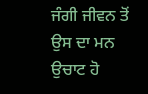ਜੰਗੀ ਜੀਵਨ ਤੋਂ ਉਸ ਦਾ ਮਨ ਉਚਾਟ ਹੋ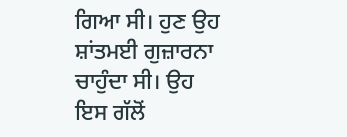ਗਿਆ ਸੀ। ਹੁਣ ਉਹ ਸ਼ਾਂਤਮਈ ਗੁਜ਼ਾਰਨਾ ਚਾਹੁੰਦਾ ਸੀ। ਉਹ ਇਸ ਗੱਲੋਂ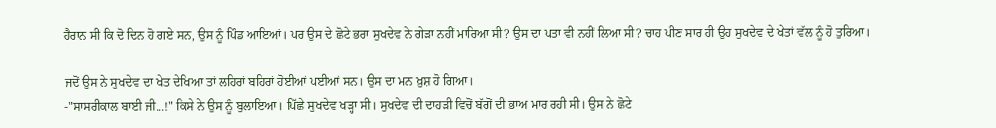ਹੈਰਾਨ ਸੀ ਕਿ ਦੋ ਦਿਨ ਹੋ ਗਏ ਸਨ, ਉਸ ਨੂੰ ਪਿੰਡ ਆਇਆਂ। ਪਰ ਉਸ ਦੇ ਛੋਟੇ ਭਰਾ ਸੁਖਦੇਵ ਨੇ ਗੇੜਾ ਨਹੀਂ ਮਾਰਿਆ ਸੀ? ਉਸ ਦਾ ਪਤਾ ਵੀ ਨਹੀਂ ਲਿਆ ਸੀ? ਚਾਹ ਪੀਣ ਸਾਰ ਹੀ ਉਹ ਸੁਖਦੇਵ ਦੇ ਖੇਤਾਂ ਵੱਲ ਨੂੰ ਹੋ ਤੁਰਿਆ।

ਜਦੋਂ ਉਸ ਨੇ ਸੁਖਦੇਵ ਦਾ ਖੇਤ ਦੇਖਿਆ ਤਾਂ ਲਹਿਰਾਂ ਬਹਿਰਾਂ ਹੋਈਆਂ ਪਈਆਂ ਸਨ। ਉਸ ਦਾ ਮਨ ਖ਼ੁਸ਼ ਹੋ ਗਿਆ।
-"ਸਾਸਰੀਕਾਲ ਬਾਈ ਜੀ...!" ਕਿਸੇ ਨੇ ਉਸ ਨੂੰ ਬੁਲਾਇਆ। ਪਿੱਛੇ ਸੁਖਦੇਵ ਖੜ੍ਹਾ ਸੀ। ਸੁਖਦੇਵ ਦੀ ਦਾਹੜੀ ਵਿਚੋਂ ਬੱਗੋਂ ਦੀ ਭਾਅ ਮਾਰ ਰਹੀ ਸੀ। ਉਸ ਨੇ ਛੋਟੇ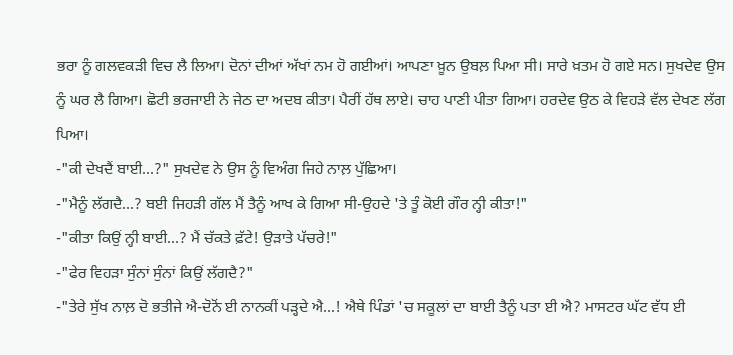ਭਰਾ ਨੂੰ ਗਲਵਕੜੀ ਵਿਚ ਲੈ ਲਿਆ। ਦੋਨਾਂ ਦੀਆਂ ਅੱਖਾਂ ਨਮ ਹੋ ਗਈਆਂ। ਆਪਣਾ ਖ਼ੂਨ ਉਬਲ਼ ਪਿਆ ਸੀ। ਸਾਰੇ ਖ਼ਤਮ ਹੋ ਗਏ ਸਨ। ਸੁਖਦੇਵ ਉਸ ਨੂੰ ਘਰ ਲੈ ਗਿਆ। ਛੋਟੀ ਭਰਜਾਈ ਨੇ ਜੇਠ ਦਾ ਅਦਬ ਕੀਤਾ। ਪੈਰੀਂ ਹੱਥ ਲਾਏ। ਚਾਹ ਪਾਣੀ ਪੀਤਾ ਗਿਆ। ਹਰਦੇਵ ਉਠ ਕੇ ਵਿਹੜੇ ਵੱਲ ਦੇਖਣ ਲੱਗ ਪਿਆ।
-"ਕੀ ਦੇਖਦੈਂ ਬਾਈ...?" ਸੁਖਦੇਵ ਨੇ ਉਸ ਨੂੰ ਵਿਅੰਗ ਜਿਹੇ ਨਾਲ਼ ਪੁੱਛਿਆ।
-"ਮੈਨੂੰ ਲੱਗਦੈ...? ਬਈ ਜਿਹੜੀ ਗੱਲ ਮੈਂ ਤੈਨੂੰ ਆਖ ਕੇ ਗਿਆ ਸੀ-ਉਹਦੇ 'ਤੇ ਤੂੰ ਕੋਈ ਗੌਰ ਨ੍ਹੀ ਕੀਤਾ!"
-"ਕੀਤਾ ਕਿਉਂ ਨ੍ਹੀ ਬਾਈ...? ਮੈਂ ਚੱਕਤੇ ਫ਼ੱਟੇ! ਉੜਾਤੇ ਪੱਚਰੇ!"
-"ਫੇਰ ਵਿਹੜਾ ਸੁੰਨਾਂ ਸੁੰਨਾਂ ਕਿਉਂ ਲੱਗਦੈ?"
-"ਤੇਰੇ ਸੁੱਖ ਨਾਲ਼ ਦੋ ਭਤੀਜੇ ਐ-ਦੋਨੋਂ ਈ ਨਾਨਕੀਂ ਪੜ੍ਹਦੇ ਐ...! ਐਥੇ ਪਿੰਡਾਂ 'ਚ ਸਕੂਲਾਂ ਦਾ ਬਾਈ ਤੈਨੂੰ ਪਤਾ ਈ ਐ? ਮਾਸਟਰ ਘੱਟ ਵੱਧ ਈ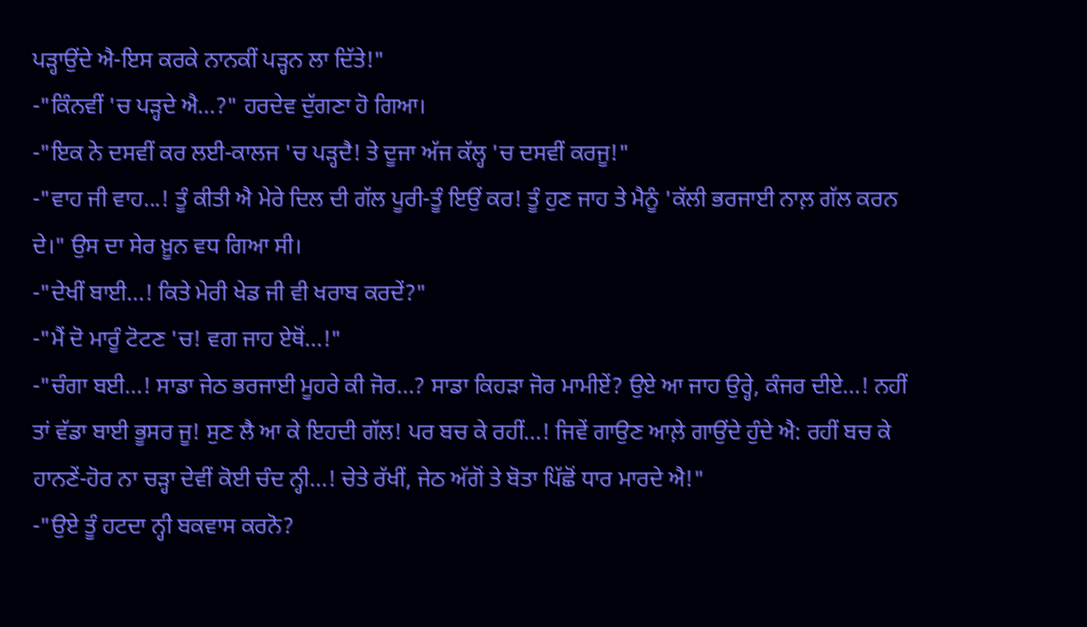ਪੜ੍ਹਾਉਂਦੇ ਐ-ਇਸ ਕਰਕੇ ਨਾਨਕੀਂ ਪੜ੍ਹਨ ਲਾ ਦਿੱਤੇ!"
-"ਕਿੰਨਵੀਂ 'ਚ ਪੜ੍ਹਦੇ ਐ...?" ਹਰਦੇਵ ਦੁੱਗਣਾ ਹੋ ਗਿਆ।
-"ਇਕ ਨੇ ਦਸਵੀਂ ਕਰ ਲਈ-ਕਾਲਜ 'ਚ ਪੜ੍ਹਦੈ! ਤੇ ਦੂਜਾ ਅੱਜ ਕੱਲ੍ਹ 'ਚ ਦਸਵੀਂ ਕਰਜੂ!"
-"ਵਾਹ ਜੀ ਵਾਹ...! ਤੂੰ ਕੀਤੀ ਐ ਮੇਰੇ ਦਿਲ ਦੀ ਗੱਲ ਪੂਰੀ-ਤੂੰ ਇਉਂ ਕਰ! ਤੂੰ ਹੁਣ ਜਾਹ ਤੇ ਮੈਨੂੰ 'ਕੱਲੀ ਭਰਜਾਈ ਨਾਲ਼ ਗੱਲ ਕਰਨ ਦੇ।" ਉਸ ਦਾ ਸੇਰ ਖ਼ੂਨ ਵਧ ਗਿਆ ਸੀ।
-"ਦੇਖੀਂ ਬਾਈ...! ਕਿਤੇ ਮੇਰੀ ਖੇਡ ਜੀ ਵੀ ਖਰਾਬ ਕਰਦੇਂ?"
-"ਮੈਂ ਦੋ ਮਾਰੂੰ ਟੋਟਣ 'ਚ! ਵਗ ਜਾਹ ਏਥੋਂ...!"
-"ਚੰਗਾ ਬਈ...! ਸਾਡਾ ਜੇਠ ਭਰਜਾਈ ਮੂਹਰੇ ਕੀ ਜੋਰ...? ਸਾਡਾ ਕਿਹੜਾ ਜੋਰ ਮਾਮੀਏਂ? ਉਏ ਆ ਜਾਹ ਉਰ੍ਹੇ, ਕੰਜਰ ਦੀਏ...! ਨਹੀਂ ਤਾਂ ਵੱਡਾ ਬਾਈ ਭੂਸਰ ਜੂ! ਸੁਣ ਲੈ ਆ ਕੇ ਇਹਦੀ ਗੱਲ! ਪਰ ਬਚ ਕੇ ਰਹੀਂ...! ਜਿਵੇਂ ਗਾਉਣ ਆਲ਼ੇ ਗਾਉਂਦੇ ਹੁੰਦੇ ਐ: ਰਹੀਂ ਬਚ ਕੇ ਹਾਨਣੇਂ-ਹੋਰ ਨਾ ਚੜ੍ਹਾ ਦੇਵੀਂ ਕੋਈ ਚੰਦ ਨ੍ਹੀ...! ਚੇਤੇ ਰੱਖੀਂ, ਜੇਠ ਅੱਗੋਂ ਤੇ ਬੋਤਾ ਪਿੱਛੋਂ ਧਾਰ ਮਾਰਦੇ ਐ!"
-"ਉਏ ਤੂੰ ਹਟਦਾ ਨ੍ਹੀ ਬਕਵਾਸ ਕਰਨੋ?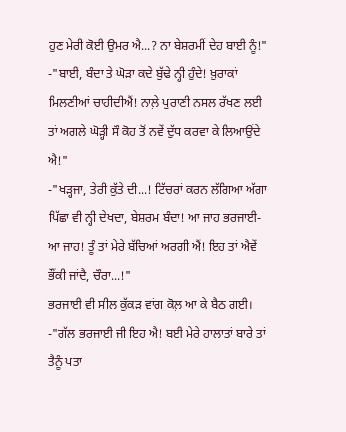ਹੁਣ ਮੇਰੀ ਕੋਈ ਉਮਰ ਐ...? ਨਾ ਬੇਸ਼ਰਮੀਂ ਦੇਹ ਬਾਈ ਨੂੰ!"
-"ਬਾਈ, ਬੰਦਾ ਤੇ ਘੋੜਾ ਕਦੇ ਬੁੱਢੇ ਨ੍ਹੀ ਹੁੰਦੇ! ਖ਼ੁਰਾਕਾਂ ਮਿਲਣੀਆਂ ਚਾਹੀਦੀਐਂ! ਨਾਲ਼ੇ ਪੁਰਾਣੀ ਨਸਲ ਰੱਖਣ ਲਈ ਤਾਂ ਅਗਲੇ ਘੋੜ੍ਹੀ ਸੌ ਕੋਹ ਤੋਂ ਨਵੇਂ ਦੁੱਧ ਕਰਵਾ ਕੇ ਲਿਆਉਂਦੇ ਐ!"
-"ਖੜ੍ਹਜਾ, ਤੇਰੀ ਕੁੱਤੇ ਦੀ...! ਟਿੱਚਰਾਂ ਕਰਨ ਲੱਗਿਆ ਅੱਗਾ ਪਿੱਛਾ ਵੀ ਨ੍ਹੀ ਦੇਖਦਾ, ਬੇਸ਼ਰਮ ਬੰਦਾ! ਆ ਜਾਹ ਭਰਜਾਈ-ਆ ਜਾਹ! ਤੂੰ ਤਾਂ ਮੇਰੇ ਬੱਚਿਆਂ ਅਰਗੀ ਐਂ! ਇਹ ਤਾਂ ਐਵੇਂ ਭੌਂਕੀ ਜਾਂਦੈ, ਚੌਰਾ...!"
ਭਰਜਾਈ ਵੀ ਸੀਲ ਕੁੱਕੜ ਵਾਂਗ ਕੋਲ਼ ਆ ਕੇ ਬੈਠ ਗਈ।
-"ਗੱਲ ਭਰਜਾਈ ਜੀ ਇਹ ਐ! ਬਈ ਮੇਰੇ ਹਾਲਾਤਾਂ ਬਾਰੇ ਤਾਂ ਤੈਨੂੰ ਪਤਾ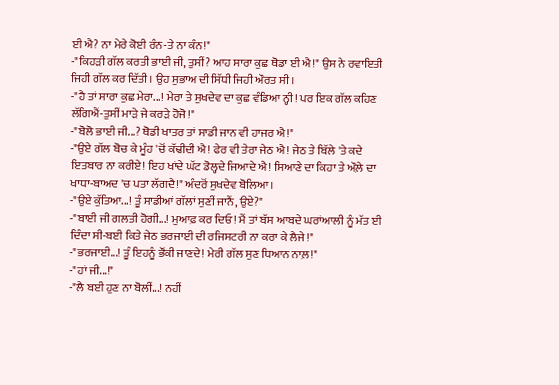ਈ ਐ? ਨਾ ਮੇਰੇ ਕੋਈ ਰੰਨ-ਤੇ ਨਾ ਕੰਨ!"
-"ਕਿਹੜੀ ਗੱਲ ਕਰਤੀ ਭਾਈ ਜੀ, ਤੁਸੀਂ? ਆਹ ਸਾਰਾ ਕੁਛ ਥੋਡਾ ਈ ਐ!" ਉਸ ਨੇ ਰਵਾਇਤੀ ਜਿਹੀ ਗੱਲ ਕਰ ਦਿੱਤੀ। ਉਹ ਸੁਭਾਅ ਦੀ ਸਿੱਧੀ ਜਿਹੀ ਔਰਤ ਸੀ।
-"ਹੈ ਤਾਂ ਸਾਰਾ ਕੁਛ ਮੇਰਾ...! ਮੇਰਾ ਤੇ ਸੁਖਦੇਵ ਦਾ ਕੁਛ ਵੰਡਿਆ ਨ੍ਹੀ! ਪਰ ਇਕ ਗੱਲ ਕਹਿਣ ਲੱਗਿਐਂ-ਤੁਸੀਂ ਮਾੜੇ ਜੇ ਕਰੜੇ ਹੋਜੋ!"
-"ਬੋਲੋ ਭਾਈ ਜੀ...? ਥੋਡੀ ਖਾਤਰ ਤਾਂ ਸਾਡੀ ਜਾਨ ਵੀ ਹਾਜਰ ਐ!"
-"ਉਏ ਗੱਲ ਬੋਚ ਕੇ ਮੂੰਹ 'ਚੋਂ ਕੱਢੀਦੀ ਐ! ਫੇਰ ਵੀ ਤੇਰਾ ਜੇਠ ਐ! ਜੇਠ ਤੇ ਬਿੱਲੇ 'ਤੇ ਕਦੇ ਇਤਬਾਰ ਨਾ ਕਰੀਏ! ਇਹ ਖਾਂਦੇ ਘੱਟ ਡੋਲ੍ਹਦੇ ਜਿਆਦੇ ਐ! ਸਿਆਣੇ ਦਾ ਕਿਹਾ ਤੇ ਔਲ਼ੇ ਦਾ ਖਾਧਾ-ਬਾਅਦ 'ਚ ਪਤਾ ਲੱਗਦੈ!" ਅੰਦਰੋਂ ਸੁਖਦੇਵ ਬੋਲਿਆ।
-"ਉਏ ਕੁੱਤਿਆ...! ਤੂੰ ਸਾਡੀਆਂ ਗੱਲਾਂ ਸੁਣੀਂ ਜਾਨੈਂ, ਉਏ?"
-"ਬਾਈ ਜੀ ਗਲਤੀ ਹੋਗੀ...! ਮੁਆਫ਼ ਕਰ ਦਿਓ! ਮੈਂ ਤਾਂ ਬੱਸ ਆਬਦੇ ਘਰਾਂਆਲੀ ਨੂੰ ਮੱਤ ਈ ਦਿੰਦਾ ਸੀ-ਬਈ ਕਿਤੇ ਜੇਠ ਭਰਜਾਈ ਦੀ ਰਜਿਸਟਰੀ ਨਾ ਕਰਾ ਕੇ ਲੈਜੇ!"
-"ਭਰਜਾਈ...! ਤੂੰ ਇਹਨੂੰ ਭੌਂਕੀ ਜਾਣਦੇ! ਮੇਰੀ ਗੱਲ ਸੁਣ ਧਿਆਨ ਨਾਲ਼!"
-"ਹਾਂ ਜੀ...!"
-"ਲੈ ਬਈ ਹੁਣ ਨਾ ਬੋਲੀਂ...! ਨਹੀਂ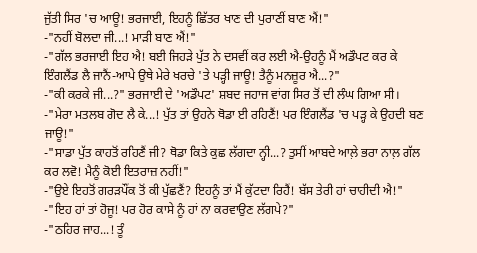ਜੁੱਤੀ ਸਿਰ 'ਚ ਆਊ! ਭਰਜਾਈ, ਇਹਨੂੰ ਛਿੱਤਰ ਖਾਣ ਦੀ ਪੁਰਾਣੀਂ ਬਾਣ ਐਂ!"
-"ਨਹੀਂ ਬੋਲਦਾ ਜੀ...! ਮਾੜੀ ਬਾਣ ਐਂ!"
-"ਗੱਲ ਭਰਜਾਈ ਇਹ ਐ! ਬਈ ਜਿਹੜੇ ਪੁੱਤ ਨੇ ਦਸਵੀਂ ਕਰ ਲਈ ਐ-ਉਹਨੂੰ ਮੈਂ ਅਡੌਪਟ ਕਰ ਕੇ ਇੰਗਲੈਂਡ ਲੈ ਜਾਨੈਂ-ਆਪੇ ਉਥੇ ਮੇਰੇ ਖਰਚੇ 'ਤੇ ਪੜ੍ਹੀ ਜਾਊ! ਤੈਨੂੰ ਮਨਜ਼ੂਰ ਐ...?"
-"ਕੀ ਕਰਕੇ ਜੀ...?" ਭਰਜਾਈ ਦੇ 'ਅਡੌਪਟ' ਸ਼ਬਦ ਜਹਾਜ ਵਾਂਗ ਸਿਰ ਤੋਂ ਦੀ ਲੰਘ ਗਿਆ ਸੀ।
-"ਮੇਰਾ ਮਤਲਬ ਗੋਦ ਲੈ ਕੇ...! ਪੁੱਤ ਤਾਂ ਉਹਨੇ ਥੋਡਾ ਈ ਰਹਿਣੈਂ! ਪਰ ਇੰਗਲੈਂਡ 'ਚ ਪੜ੍ਹ ਕੇ ਉਹਦੀ ਬਣ ਜਾਊ!"
-"ਸਾਡਾ ਪੁੱਤ ਕਾਹਤੋਂ ਰਹਿਣੈਂ ਜੀ? ਥੋਡਾ ਕਿਤੇ ਕੁਛ ਲੱਗਦਾ ਨ੍ਹੀ...? ਤੁਸੀਂ ਆਬਦੇ ਆਲ਼ੇ ਭਰਾ ਨਾਲ਼ ਗੱਲ ਕਰ ਲਵੋ! ਮੈਨੂੰ ਕੋਈ ਇਤਰਾਜ਼ ਨਹੀਂ!"
-"ਉਏ ਇਹਤੋਂ ਗਰੜਪੌਂਕ ਤੋਂ ਕੀ ਪੁੱਛਣੈਂ? ਇਹਨੂੰ ਤਾਂ ਮੈਂ ਕੁੱਟਦਾ ਰਿਹੈਂ! ਬੱਸ ਤੇਰੀ ਹਾਂ ਚਾਹੀਦੀ ਐ!"
-"ਇਹ ਹਾਂ ਤਾਂ ਹੋਜੂ! ਪਰ ਹੋਰ ਕਾਸੇ ਨੂੰ ਹਾਂ ਨਾ ਕਰਵਾਉਣ ਲੱਗਪੇ?"
-"ਠਹਿਰ ਜਾਹ...! ਤੂੰ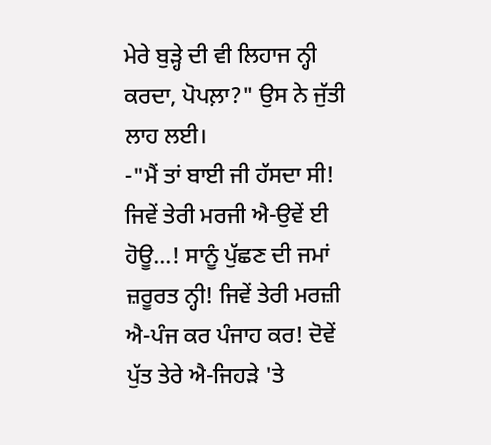ਮੇਰੇ ਬੁੜ੍ਹੇ ਦੀ ਵੀ ਲਿਹਾਜ ਨ੍ਹੀ ਕਰਦਾ, ਪੋਪਲ਼ਾ?" ਉਸ ਨੇ ਜੁੱਤੀ ਲਾਹ ਲਈ।
-"ਮੈਂ ਤਾਂ ਬਾਈ ਜੀ ਹੱਸਦਾ ਸੀ! ਜਿਵੇਂ ਤੇਰੀ ਮਰਜੀ ਐ-ਉਵੇਂ ਈ ਹੋਊ...! ਸਾਨੂੰ ਪੁੱਛਣ ਦੀ ਜਮਾਂ ਜ਼ਰੂਰਤ ਨ੍ਹੀ! ਜਿਵੇਂ ਤੇਰੀ ਮਰਜ਼ੀ ਐ-ਪੰਜ ਕਰ ਪੰਜਾਹ ਕਰ! ਦੋਵੇਂ ਪੁੱਤ ਤੇਰੇ ਐ-ਜਿਹੜੇ 'ਤੇ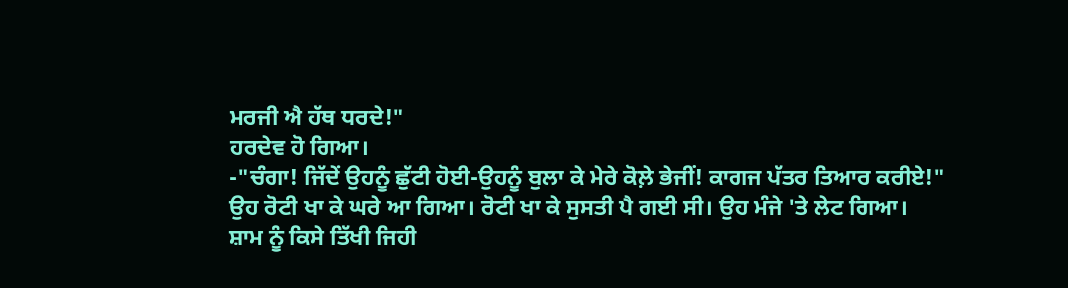ਮਰਜੀ ਐ ਹੱਥ ਧਰਦੇ!"
ਹਰਦੇਵ ਹੋ ਗਿਆ।
-"ਚੰਗਾ! ਜਿੱਦੇਂ ਉਹਨੂੰ ਛੁੱਟੀ ਹੋਈ-ਉਹਨੂੰ ਬੁਲਾ ਕੇ ਮੇਰੇ ਕੋਲ਼ੇ ਭੇਜੀਂ! ਕਾਗਜ ਪੱਤਰ ਤਿਆਰ ਕਰੀਏ!"
ਉਹ ਰੋਟੀ ਖਾ ਕੇ ਘਰੇ ਆ ਗਿਆ। ਰੋਟੀ ਖਾ ਕੇ ਸੁਸਤੀ ਪੈ ਗਈ ਸੀ। ਉਹ ਮੰਜੇ 'ਤੇ ਲੇਟ ਗਿਆ।
ਸ਼ਾਮ ਨੂੰ ਕਿਸੇ ਤਿੱਖੀ ਜਿਹੀ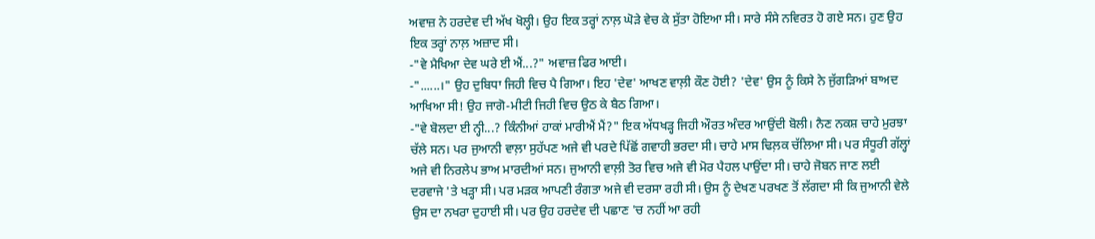ਅਵਾਜ਼ ਨੇ ਹਰਦੇਵ ਦੀ ਅੱਖ ਖੋਲ੍ਹੀ। ਉਹ ਇਕ ਤਰ੍ਹਾਂ ਨਾਲ਼ ਘੋੜੇ ਵੇਚ ਕੇ ਸੁੱਤਾ ਹੋਇਆ ਸੀ। ਸਾਰੇ ਸੰਸੇ ਨਵਿਰਤ ਹੋ ਗਏ ਸਨ। ਹੁਣ ਉਹ ਇਕ ਤਰ੍ਹਾਂ ਨਾਲ਼ ਅਜ਼ਾਦ ਸੀ।
-"ਵੇ ਮੈਖਿਆ ਦੇਵ ਘਰੇ ਈ ਐਂ...?" ਅਵਾਜ਼ ਫਿਰ ਆਈ।
-"......।" ਉਹ ਦੁਬਿਧਾ ਜਿਹੀ ਵਿਚ ਪੈ ਗਿਆ। ਇਹ 'ਦੇਵ' ਆਖਣ ਵਾਲ਼ੀ ਕੌਣ ਹੋਈ? 'ਦੇਵ' ਉਸ ਨੂੰ ਕਿਸੇ ਨੇ ਜੁੱਗੜਿਆਂ ਬਾਅਦ ਆਖਿਆ ਸੀ! ਉਹ ਜਾਗੋ-ਮੀਟੀ ਜਿਹੀ ਵਿਚ ਉਠ ਕੇ ਬੈਠ ਗਿਆ।
-"ਵੇ ਬੋਲਦਾ ਈ ਨ੍ਹੀ...? ਕਿੰਨੀਆਂ ਹਾਕਾਂ ਮਾਰੀਐਂ ਮੈਂ?" ਇਕ ਅੱਧਖੜ੍ਹ ਜਿਹੀ ਔਰਤ ਅੰਦਰ ਆਉਂਦੀ ਬੋਲੀ। ਨੈਣ ਨਕਸ਼ ਚਾਹੇ ਮੁਰਝਾ ਚੱਲੇ ਸਨ। ਪਰ ਜੁਆਨੀ ਵਾਲ਼ਾ ਸੁਹੱਪਣ ਅਜੇ ਵੀ ਪਰਦੇ ਪਿੱਛੋਂ ਗਵਾਹੀ ਭਰਦਾ ਸੀ। ਚਾਹੇ ਮਾਸ ਢਿਲ਼ਕ ਚੱਲਿਆ ਸੀ। ਪਰ ਸੰਧੂਰੀ ਗੱਲ੍ਹਾਂ ਅਜੇ ਵੀ ਨਿਰਲੇਪ ਭਾਅ ਮਾਰਦੀਆਂ ਸਨ। ਜੁਆਨੀ ਵਾਲ਼ੀ ਤੋਰ ਵਿਚ ਅਜੇ ਵੀ ਮੋਰ ਪੈਹਲ ਪਾਉਂਦਾ ਸੀ। ਚਾਹੇ ਜੋਬਨ ਜਾਣ ਲਈ ਦਰਵਾਜੇ 'ਤੇ ਖੜ੍ਹਾ ਸੀ। ਪਰ ਮੜਕ ਆਪਣੀ ਰੰਗਤਾ ਅਜੇ ਵੀ ਦਰਸਾ ਰਹੀ ਸੀ। ਉਸ ਨੂੰ ਦੇਖਣ ਪਰਖਣ ਤੋਂ ਲੱਗਦਾ ਸੀ ਕਿ ਜੁਆਨੀ ਵੇਲੇ ਉਸ ਦਾ ਨਖਰਾ ਦੁਹਾਈ ਸੀ। ਪਰ ਉਹ ਹਰਦੇਵ ਦੀ ਪਛਾਣ 'ਚ ਨਹੀਂ ਆ ਰਹੀ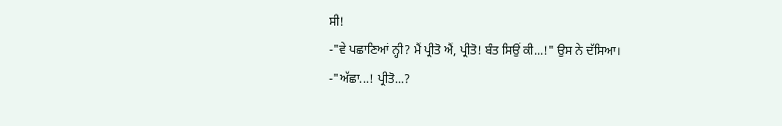ਸੀ!
-"ਵੇ ਪਛਾਣਿਆਂ ਨ੍ਹੀ? ਮੈਂ ਪ੍ਰੀਤੋ ਐਂ, ਪ੍ਰੀਤੋ! ਬੰਤ ਸਿਉਂ ਕੀ...!" ਉਸ ਨੇ ਦੱਸਿਆ।
-"ਅੱਛਾ...! ਪ੍ਰੀਤੋ...?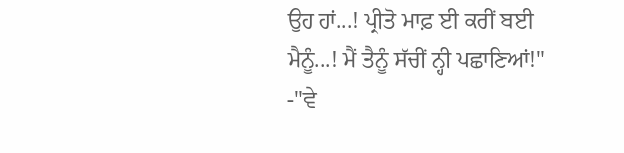ਉਹ ਹਾਂ...! ਪ੍ਰੀਤੋ ਮਾਫ਼ ਈ ਕਰੀਂ ਬਈ ਮੈਨੂੰ...! ਮੈਂ ਤੈਨੂੰ ਸੱਚੀਂ ਨ੍ਹੀ ਪਛਾਣਿਆਂ!"
-"ਵੇ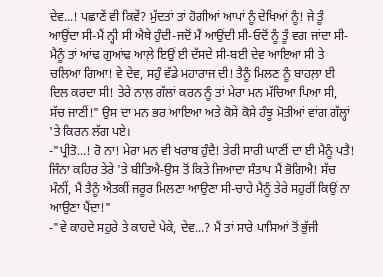ਦੇਵ...! ਪਛਾਣੇਂ ਵੀ ਕਿਵੇਂ? ਮੁੱਦਤਾਂ ਤਾਂ ਹੋਗੀਆਂ ਆਪਾਂ ਨੂੰ ਦੇਖਿਆਂ ਨੂੰ! ਜੇ ਤੂੰ ਆਉਂਦਾ ਸੀ-ਮੈਂ ਨ੍ਹੀ ਸੀ ਐਥੇ ਹੁੰਦੀ-ਜਦੋਂ ਮੈਂ ਆਉਂਦੀ ਸੀ-ਓਦੋਂ ਨੂੰ ਤੂੰ ਵਗ ਜਾਂਦਾ ਸੀ-ਮੈਨੂੰ ਤਾਂ ਆਂਢ ਗੁਆਂਢ ਆਲ਼ੇ ਇਉਂ ਈ ਦੱਸਦੇ ਸੀ-ਬਈ ਦੇਵ ਆਇਆ ਸੀ ਤੇ ਚਲਿਆ ਗਿਆ! ਵੇ ਦੇਵ, ਸਹੁੰ ਵੱਡੇ ਮਹਾਰਾਜ ਦੀ! ਤੈਨੂੰ ਮਿਲਣ ਨੂੰ ਬਾਹਲ਼ਾ ਈ ਦਿਲ ਕਰਦਾ ਸੀ! ਤੇਰੇ ਨਾਲ਼ ਗੱਲਾਂ ਕਰਨ ਨੂੰ ਤਾਂ ਮੇਰਾ ਮਨ ਮੱਚਿਆ ਪਿਆ ਸੀ, ਸੱਚ ਜਾਣੀਂ!" ਉਸ ਦਾ ਮਨ ਭਰ ਆਇਆ ਅਤੇ ਕੋਸੇ ਕੋਸੇ ਹੰਝੂ ਮੋਤੀਆਂ ਵਾਂਗ ਗੱਲ੍ਹਾਂ 'ਤੇ ਕਿਰਨ ਲੱਗ ਪਏ।
-"ਪ੍ਰੀਤੋ...! ਰੋ ਨਾ! ਮੇਰਾ ਮਨ ਵੀ ਖਰਾਬ ਹੁੰਦੈ! ਤੇਰੀ ਸਾਰੀ ਘਾਣੀਂ ਦਾ ਈ ਮੈਨੂੰ ਪਤੈ! ਜਿੰਨਾ ਕਹਿਰ ਤੇਰੇ 'ਤੇ ਬੀਤਿਐ-ਉਸ ਤੋਂ ਕਿਤੇ ਜਿਆਦਾ ਸੰਤਾਪ ਮੈਂ ਭੋਗਿਐ! ਸੱਚ ਮੰਨੀਂ, ਮੈਂ ਤੈਨੂੰ ਐਤਕੀਂ ਜਰੂਰ ਮਿਲਣਾ ਆਉਣਾ ਸੀ-ਚਾਹੇ ਮੈਨੂੰ ਤੇਰੇ ਸਹੁਰੀਂ ਕਿਉਂ ਨਾ ਆਉਣਾ ਪੈਂਦਾ!"
-"ਵੇ ਕਾਹਦੇ ਸਹੁਰੇ ਤੇ ਕਾਹਦੇ ਪੇਕੇ, ਦੇਵ...? ਮੈਂ ਤਾਂ ਸਾਰੇ ਪਾਸਿਆਂ ਤੋਂ ਭੁੱਜੀ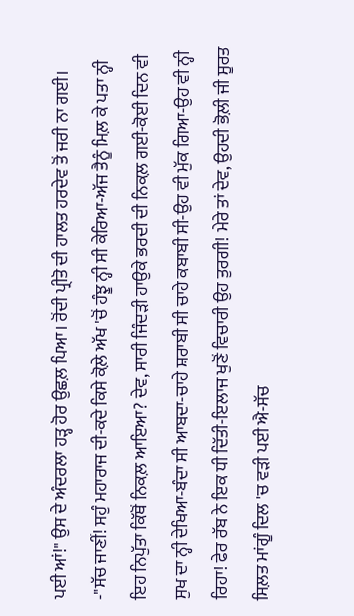ਪਈ ਆਂ!" ਉਸ ਦੇ ਅੰਦਰਲਾ ਹੜ੍ਹ ਹੋਰ ਉਛਲ਼ ਪਿਆ। ਰੋਂਦੀ ਪ੍ਰੀਤੋ ਦੀ ਹਾਲਤ ਹਰਦੇਵ ਤੋਂ ਜਰੀ ਨਾ ਗਈ।
-"ਸੱਚ ਜਾਣੀਂ! ਸਹੁੰ ਮਹਾਰਾਜ ਦੀ-ਕਦੇ ਕਿਸੇ ਕੋਲ਼ੇ ਅੱਖ 'ਚੋਂ ਹੰਝੂ ਨ੍ਹੀ ਸੀ ਕੇਰਿਆ-ਅੱਜ ਤੈਨੂੰ ਮਿਲ਼ ਕੇ ਪਤਾ ਨ੍ਹੀ ਇਹ ਨਿਪੁੱਤਾ ਕਿੱਥੋਂ ਨਿਕਲ਼ ਆਇਆ? ਦੇਵ, ਸਾਰੀ ਜਿੰਦੜੀ ਹਾਉਕੇ ਭਰਦੀ ਦੀ ਨਿਕਲ਼ ਗਈ-ਕੋਈ ਦਿਨ ਵੀ ਸੁਖ ਦਾ ਨ੍ਹੀ ਦੇਖਿਆ-ਬੰਦਾ ਸੀ ਆਬਦਾ-ਚਾਹੇ ਸ਼ਰਾਬੀ ਸੀ ਚਾਹੇ ਕਬਾਬੀ ਸੀ-ਉਹ ਵੀ ਮੁੱਕ ਗਿਆ-ਉਹ ਵੀ ਨ੍ਹੀ ਰਿਹਾ! ਫੇਰ ਰੱਬ ਨੇ ਇਕ ਧੀ ਦਿੱਤੀ-ਇਲਾਜ ਖੁਣੋਂ ਵਿਚਾਰੀ ਉਹ ਤੁਰਗੀ! ਮੇਰੇ ਤਾਂ ਦੇਵ, ਉਹਦੀ ਭੋਲ਼ੀ ਜੀ ਸੂਰਤ ਸਿਲ਼ਤ ਮਾਂਗੂੰ ਦਿਲ 'ਚ ਵੜੀ ਪਈ ਐ-ਸੱਚ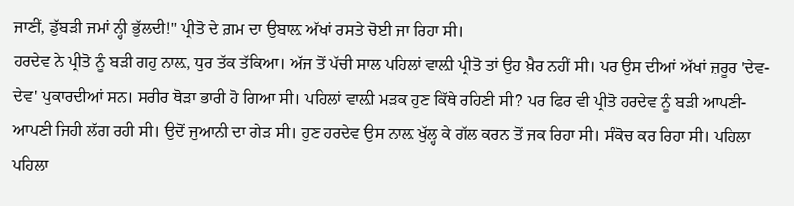ਜਾਣੀਂ, ਡੁੱਬੜੀ ਜਮਾਂ ਨ੍ਹੀ ਭੁੱਲਦੀ!" ਪ੍ਰੀਤੋ ਦੇ ਗ਼ਮ ਦਾ ਉਬਾਲ਼ ਅੱਖਾਂ ਰਸਤੇ ਚੋਈ ਜਾ ਰਿਹਾ ਸੀ।
ਹਰਦੇਵ ਨੇ ਪ੍ਰੀਤੋ ਨੂੰ ਬੜੀ ਗਹੁ ਨਾਲ਼, ਧੁਰ ਤੱਕ ਤੱਕਿਆ। ਅੱਜ ਤੋਂ ਪੱਚੀ ਸਾਲ ਪਹਿਲਾਂ ਵਾਲ਼ੀ ਪ੍ਰੀਤੋ ਤਾਂ ਉਹ ਖ਼ੈਰ ਨਹੀਂ ਸੀ। ਪਰ ਉਸ ਦੀਆਂ ਅੱਖਾਂ ਜ਼ਰੂਰ 'ਦੇਵ-ਦੇਵ' ਪੁਕਾਰਦੀਆਂ ਸਨ। ਸਰੀਰ ਥੋੜਾ ਭਾਰੀ ਹੋ ਗਿਆ ਸੀ। ਪਹਿਲਾਂ ਵਾਲ਼ੀ ਮੜਕ ਹੁਣ ਕਿੱਥੇ ਰਹਿਣੀ ਸੀ? ਪਰ ਫਿਰ ਵੀ ਪ੍ਰੀਤੋ ਹਰਦੇਵ ਨੂੰ ਬੜੀ ਆਪਣੀ-ਆਪਣੀ ਜਿਹੀ ਲੱਗ ਰਹੀ ਸੀ। ਉਦੋਂ ਜੁਆਨੀ ਦਾ ਗੇੜ ਸੀ। ਹੁਣ ਹਰਦੇਵ ਉਸ ਨਾਲ਼ ਖੁੱਲ੍ਹ ਕੇ ਗੱਲ ਕਰਨ ਤੋਂ ਜਕ ਰਿਹਾ ਸੀ। ਸੰਕੋਚ ਕਰ ਰਿਹਾ ਸੀ। ਪਹਿਲਾ ਪਹਿਲਾ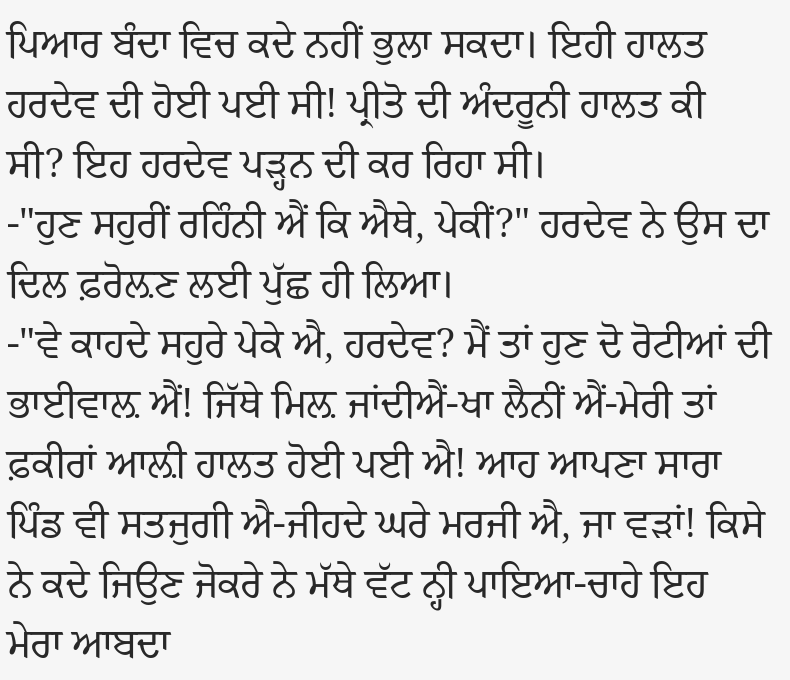ਪਿਆਰ ਬੰਦਾ ਵਿਚ ਕਦੇ ਨਹੀਂ ਭੁਲਾ ਸਕਦਾ। ਇਹੀ ਹਾਲਤ ਹਰਦੇਵ ਦੀ ਹੋਈ ਪਈ ਸੀ! ਪ੍ਰੀਤੋ ਦੀ ਅੰਦਰੂਨੀ ਹਾਲਤ ਕੀ ਸੀ? ਇਹ ਹਰਦੇਵ ਪੜ੍ਹਨ ਦੀ ਕਰ ਰਿਹਾ ਸੀ।
-"ਹੁਣ ਸਹੁਰੀਂ ਰਹਿੰਨੀ ਐਂ ਕਿ ਐਥੇ, ਪੇਕੀਂ?" ਹਰਦੇਵ ਨੇ ਉਸ ਦਾ ਦਿਲ ਫ਼ਰੋਲ਼ਣ ਲਈ ਪੁੱਛ ਹੀ ਲਿਆ।
-"ਵੇ ਕਾਹਦੇ ਸਹੁਰੇ ਪੇਕੇ ਐ, ਹਰਦੇਵ? ਮੈਂ ਤਾਂ ਹੁਣ ਦੋ ਰੋਟੀਆਂ ਦੀ ਭਾਈਵਾਲ਼ ਐਂ! ਜਿੱਥੇ ਮਿਲ਼ ਜਾਂਦੀਐਂ-ਖਾ ਲੈਨੀਂ ਐਂ-ਮੇਰੀ ਤਾਂ ਫ਼ਕੀਰਾਂ ਆਲ਼ੀ ਹਾਲਤ ਹੋਈ ਪਈ ਐ! ਆਹ ਆਪਣਾ ਸਾਰਾ ਪਿੰਡ ਵੀ ਸਤਜੁਗੀ ਐ-ਜੀਹਦੇ ਘਰੇ ਮਰਜੀ ਐ, ਜਾ ਵੜਾਂ! ਕਿਸੇ ਨੇ ਕਦੇ ਜਿਉਣ ਜੋਕਰੇ ਨੇ ਮੱਥੇ ਵੱਟ ਨ੍ਹੀ ਪਾਇਆ-ਚਾਹੇ ਇਹ ਮੇਰਾ ਆਬਦਾ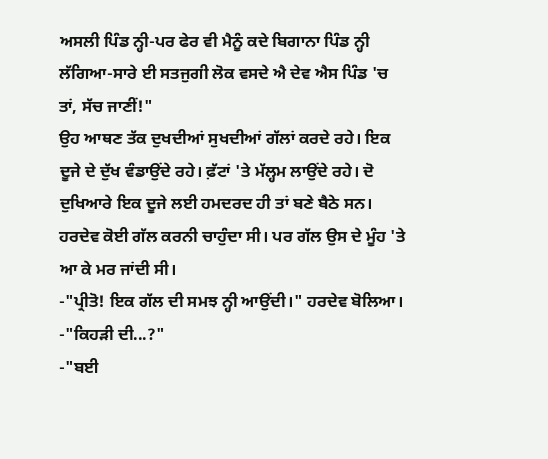ਅਸਲੀ ਪਿੰਡ ਨ੍ਹੀ-ਪਰ ਫੇਰ ਵੀ ਮੈਨੂੰ ਕਦੇ ਬਿਗਾਨਾ ਪਿੰਡ ਨ੍ਹੀ ਲੱਗਿਆ-ਸਾਰੇ ਈ ਸਤਜੁਗੀ ਲੋਕ ਵਸਦੇ ਐ ਦੇਵ ਐਸ ਪਿੰਡ 'ਚ ਤਾਂ, ਸੱਚ ਜਾਣੀਂ!"
ਉਹ ਆਥਣ ਤੱਕ ਦੁਖਦੀਆਂ ਸੁਖਦੀਆਂ ਗੱਲਾਂ ਕਰਦੇ ਰਹੇ। ਇਕ ਦੂਜੇ ਦੇ ਦੁੱਖ ਵੰਡਾਉਂਦੇ ਰਹੇ। ਫ਼ੱਟਾਂ 'ਤੇ ਮੱਲ੍ਹਮ ਲਾਉਂਦੇ ਰਹੇ। ਦੋ ਦੁਖਿਆਰੇ ਇਕ ਦੂਜੇ ਲਈ ਹਮਦਰਦ ਹੀ ਤਾਂ ਬਣੇ ਬੈਠੇ ਸਨ। ਹਰਦੇਵ ਕੋਈ ਗੱਲ ਕਰਨੀ ਚਾਹੁੰਦਾ ਸੀ। ਪਰ ਗੱਲ ਉਸ ਦੇ ਮੂੰਹ 'ਤੇ ਆ ਕੇ ਮਰ ਜਾਂਦੀ ਸੀ।
-"ਪ੍ਰੀਤੋ! ਇਕ ਗੱਲ ਦੀ ਸਮਝ ਨ੍ਹੀ ਆਉਂਦੀ।" ਹਰਦੇਵ ਬੋਲਿਆ।
-"ਕਿਹੜੀ ਦੀ...?"
-"ਬਈ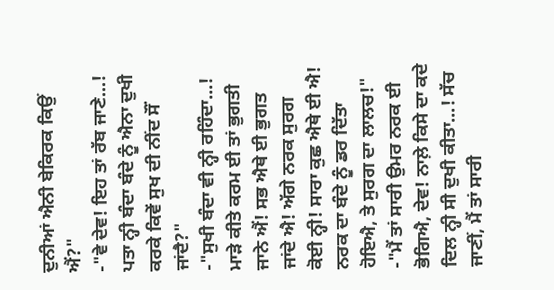ਦੁਨੀਆਂ ਐਨੀ ਬੇਕਿਰਕ ਕਿਉਂ ਐਂ?"
-"ਵੇ ਦੇਵ! ਇਹ ਤਾਂ ਰੱਬ ਜਾਣੇ...! ਪਤਾ ਨ੍ਹੀ ਬੰਦਾ ਬੰਦੇ ਨੂੰ ਐਨਾ ਦੁਖੀ ਕਰਕੇ ਕਿਵੇਂ ਸੁਖ ਦੀ ਨੀਂਦ ਸੌਂ ਜਾਂਦੈ?"
-"ਸੁਖੀ ਬੰਦਾ ਵੀ ਨ੍ਹੀ ਰਹਿੰਦਾ...! ਮਾੜੇ ਕੀਤੇ ਕਰਮ ਈ ਤਾਂ ਭੁਗਤੀ ਜਾਨੇ ਐਂ! ਸਭ ਐਥੇ ਈ ਭੁਗਤ ਜਾਂਦੇ ਐ! ਅੱਗੇ ਨਰਕ ਸੁਰਗ ਕੋਈ ਨ੍ਹੀ! ਸਾਰਾ ਕੁਛ ਐਥੇ ਈ ਐ! ਨਰਕ ਦਾ ਬੰਦੇ ਨੂੰ ਡਰ ਦਿੱਤਾ ਹੋਇਐ, ਤੇ ਸੁਰਗ ਦਾ ਲਾਲਚ!"
-"ਮੈਂ ਤਾਂ ਸਾਰੀ ਉਮਰ ਨਰਕ ਈ ਭੋਗਿਐ, ਦੇਵ! ਨਾਲ਼ੇ ਕਿਸੇ ਦਾ ਕਦੇ ਦਿਲ ਨ੍ਹੀ ਸੀ ਦੁਖੀ ਕੀਤਾ...! ਸੱਚ ਜਾਣੀਂ, ਮੈਂ ਤਾਂ ਸਾਰੀ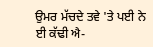ਉਮਰ ਮੱਚਦੇ ਤਵੇ 'ਤੇ ਪਈ ਨੇ ਈ ਕੱਢੀ ਐ-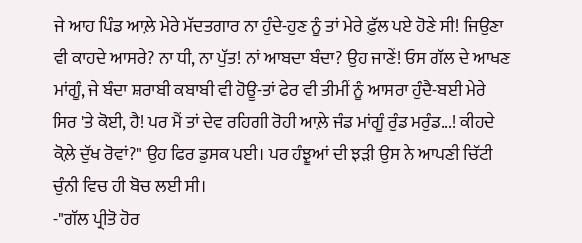ਜੇ ਆਹ ਪਿੰਡ ਆਲ਼ੇ ਮੇਰੇ ਮੱਦਤਗਾਰ ਨਾ ਹੁੰਦੇ-ਹੁਣ ਨੂੰ ਤਾਂ ਮੇਰੇ ਫ਼ੁੱਲ ਪਏ ਹੋਣੇ ਸੀ! ਜਿਉਣਾ ਵੀ ਕਾਹਦੇ ਆਸਰੇ? ਨਾ ਧੀ, ਨਾ ਪੁੱਤ! ਨਾਂ ਆਬਦਾ ਬੰਦਾ? ਉਹ ਜਾਣੇਂ! ਓਸ ਗੱਲ ਦੇ ਆਖਣ ਮਾਂਗੂੰ, ਜੇ ਬੰਦਾ ਸ਼ਰਾਬੀ ਕਬਾਬੀ ਵੀ ਹੋਊ-ਤਾਂ ਫੇਰ ਵੀ ਤੀਮੀਂ ਨੂੰ ਆਸਰਾ ਹੁੰਦੈ-ਬਈ ਮੇਰੇ ਸਿਰ 'ਤੇ ਕੋਈ, ਹੈ! ਪਰ ਮੈਂ ਤਾਂ ਦੇਵ ਰਹਿਗੀ ਰੋਹੀ ਆਲ਼ੇ ਜੰਡ ਮਾਂਗੂੰ ਰੁੰਡ ਮਰੁੰਡ...! ਕੀਹਦੇ ਕੋਲ਼ੇ ਦੁੱਖ ਰੋਵਾਂ?" ਉਹ ਫਿਰ ਡੁਸਕ ਪਈ। ਪਰ ਹੰਝੂਆਂ ਦੀ ਝੜੀ ਉਸ ਨੇ ਆਪਣੀ ਚਿੱਟੀ ਚੁੰਨੀ ਵਿਚ ਹੀ ਬੋਚ ਲਈ ਸੀ।
-"ਗੱਲ ਪ੍ਰੀਤੋ ਹੋਰ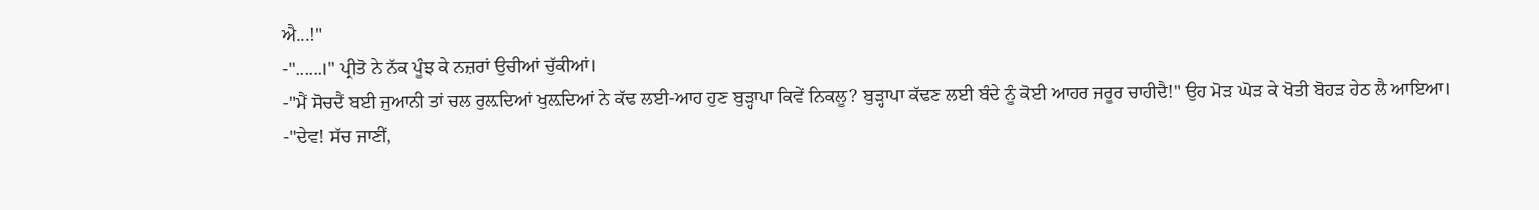ਐ...!"
-"......।" ਪ੍ਰੀਤੋ ਨੇ ਨੱਕ ਪੂੰਝ ਕੇ ਨਜ਼ਰਾਂ ਉਚੀਆਂ ਚੁੱਕੀਆਂ।
-"ਮੈਂ ਸੋਚਦੈਂ ਬਈ ਜੁਆਨੀ ਤਾਂ ਚਲ ਰੁਲ਼ਦਿਆਂ ਖੁਲ਼ਦਿਆਂ ਨੇ ਕੱਢ ਲਈ-ਆਹ ਹੁਣ ਬੁੜ੍ਹਾਪਾ ਕਿਵੇਂ ਨਿਕਲੂ? ਬੁੜ੍ਹਾਪਾ ਕੱਢਣ ਲਈ ਬੰਦੇ ਨੂੰ ਕੋਈ ਆਹਰ ਜਰੂਰ ਚਾਹੀਦੈ!" ਉਹ ਮੋੜ ਘੋੜ ਕੇ ਖੋਤੀ ਬੋਹੜ ਹੇਠ ਲੈ ਆਇਆ।
-"ਦੇਵ! ਸੱਚ ਜਾਣੀਂ,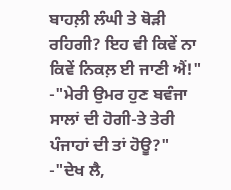ਬਾਹਲ਼ੀ ਲੰਘੀ ਤੇ ਥੋੜੀ ਰਹਿਗੀ? ਇਹ ਵੀ ਕਿਵੇਂ ਨਾ ਕਿਵੇਂ ਨਿਕਲ਼ ਈ ਜਾਣੀ ਐਂ!"
-"ਮੇਰੀ ਉਮਰ ਹੁਣ ਬਵੰਜਾ ਸਾਲਾਂ ਦੀ ਹੋਗੀ-ਤੇ ਤੇਰੀ ਪੰਜਾਹਾਂ ਦੀ ਤਾਂ ਹੋਊ?"
-"ਦੇਖ ਲੈ,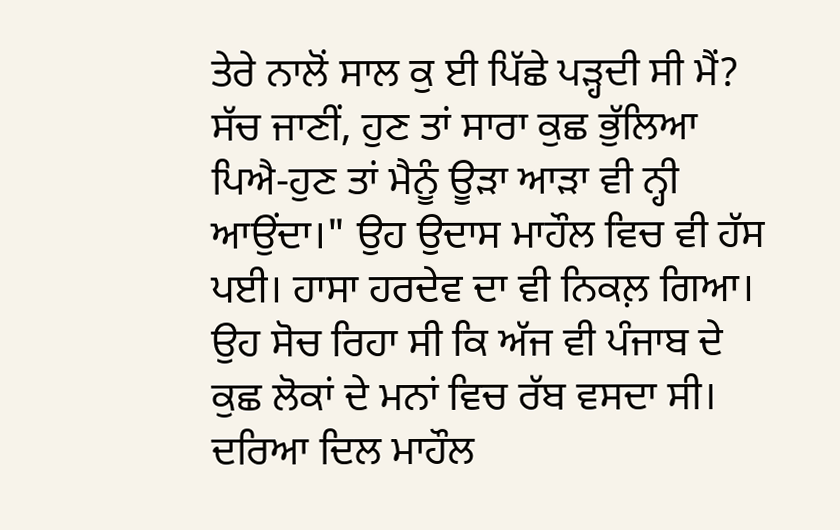ਤੇਰੇ ਨਾਲੋਂ ਸਾਲ ਕੁ ਈ ਪਿੱਛੇ ਪੜ੍ਹਦੀ ਸੀ ਮੈਂ? ਸੱਚ ਜਾਣੀਂ, ਹੁਣ ਤਾਂ ਸਾਰਾ ਕੁਛ ਭੁੱਲਿਆ ਪਿਐ-ਹੁਣ ਤਾਂ ਮੈਨੂੰ ਊੜਾ ਆੜਾ ਵੀ ਨ੍ਹੀ ਆਉਂਦਾ।" ਉਹ ਉਦਾਸ ਮਾਹੌਲ ਵਿਚ ਵੀ ਹੱਸ ਪਈ। ਹਾਸਾ ਹਰਦੇਵ ਦਾ ਵੀ ਨਿਕਲ਼ ਗਿਆ। ਉਹ ਸੋਚ ਰਿਹਾ ਸੀ ਕਿ ਅੱਜ ਵੀ ਪੰਜਾਬ ਦੇ ਕੁਛ ਲੋਕਾਂ ਦੇ ਮਨਾਂ ਵਿਚ ਰੱਬ ਵਸਦਾ ਸੀ। ਦਰਿਆ ਦਿਲ ਮਾਹੌਲ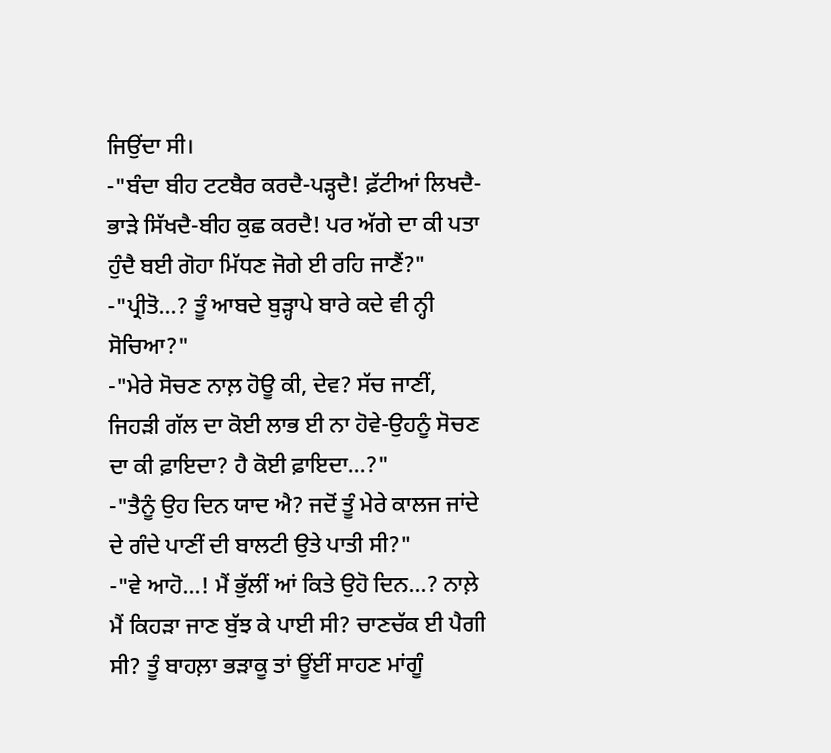ਜਿਉਂਦਾ ਸੀ।
-"ਬੰਦਾ ਬੀਹ ਟਟਬੈਰ ਕਰਦੈ-ਪੜ੍ਹਦੈ! ਫ਼ੱਟੀਆਂ ਲਿਖਦੈ-ਭਾੜੇ ਸਿੱਖਦੈ-ਬੀਹ ਕੁਛ ਕਰਦੈ! ਪਰ ਅੱਗੇ ਦਾ ਕੀ ਪਤਾ ਹੁੰਦੈ ਬਈ ਗੋਹਾ ਮਿੱਧਣ ਜੋਗੇ ਈ ਰਹਿ ਜਾਣੈਂ?"
-"ਪ੍ਰੀਤੋ...? ਤੂੰ ਆਬਦੇ ਬੁੜ੍ਹਾਪੇ ਬਾਰੇ ਕਦੇ ਵੀ ਨ੍ਹੀ ਸੋਚਿਆ?"
-"ਮੇਰੇ ਸੋਚਣ ਨਾਲ਼ ਹੋਊ ਕੀ, ਦੇਵ? ਸੱਚ ਜਾਣੀਂ, ਜਿਹੜੀ ਗੱਲ ਦਾ ਕੋਈ ਲਾਭ ਈ ਨਾ ਹੋਵੇ-ਉਹਨੂੰ ਸੋਚਣ ਦਾ ਕੀ ਫ਼ਾਇਦਾ? ਹੈ ਕੋਈ ਫ਼ਾਇਦਾ...?"
-"ਤੈਨੂੰ ਉਹ ਦਿਨ ਯਾਦ ਐ? ਜਦੋਂ ਤੂੰ ਮੇਰੇ ਕਾਲਜ ਜਾਂਦੇ ਦੇ ਗੰਦੇ ਪਾਣੀਂ ਦੀ ਬਾਲਟੀ ਉਤੇ ਪਾਤੀ ਸੀ?"
-"ਵੇ ਆਹੋ...! ਮੈਂ ਭੁੱਲੀਂ ਆਂ ਕਿਤੇ ਉਹੋ ਦਿਨ...? ਨਾਲ਼ੇ ਮੈਂ ਕਿਹੜਾ ਜਾਣ ਬੁੱਝ ਕੇ ਪਾਈ ਸੀ? ਚਾਣਚੱਕ ਈ ਪੈਗੀ ਸੀ? ਤੂੰ ਬਾਹਲ਼ਾ ਭੜਾਕੂ ਤਾਂ ਊਂਈਂ ਸਾਹਣ ਮਾਂਗੂੰ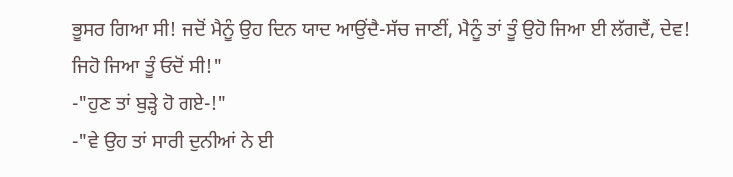ਭੂਸਰ ਗਿਆ ਸੀ! ਜਦੋਂ ਮੈਨੂੰ ਉਹ ਦਿਨ ਯਾਦ ਆਉਂਦੈ-ਸੱਚ ਜਾਣੀਂ, ਮੈਨੂੰ ਤਾਂ ਤੂੰ ਉਹੋ ਜਿਆ ਈ ਲੱਗਦੈਂ, ਦੇਵ! ਜਿਹੋ ਜਿਆ ਤੂੰ ਓਦੋਂ ਸੀ!"
-"ਹੁਣ ਤਾਂ ਬੁੜ੍ਹੇ ਹੋ ਗਏ-!"
-"ਵੇ ਉਹ ਤਾਂ ਸਾਰੀ ਦੁਨੀਆਂ ਨੇ ਈ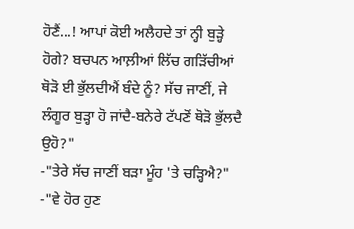ਹੋਣੈਂ...! ਆਪਾਂ ਕੋਈ ਅਲੈਹਦੇ ਤਾਂ ਨ੍ਹੀ ਬੁੜ੍ਹੇ ਹੋਗੇ? ਬਚਪਨ ਆਲ਼ੀਆਂ ਲਿੱਚ ਗੜਿੱਚੀਆਂ ਥੋੜੋ ਈ ਭੁੱਲਦੀਐਂ ਬੰਦੇ ਨੂੰ? ਸੱਚ ਜਾਣੀਂ, ਜੇ ਲੰਗੂਰ ਬੁੜ੍ਹਾ ਹੋ ਜਾਂਦੈ-ਬਨੇਰੇ ਟੱਪਣੋਂ ਥੋੜੋ ਭੁੱਲਦੈ ਉਹੋ?"
-"ਤੇਰੇ ਸੱਚ ਜਾਣੀਂ ਬੜਾ ਮੂੰਹ 'ਤੇ ਚੜ੍ਹਿਐ?"
-"ਵੇ ਹੋਰ ਹੁਣ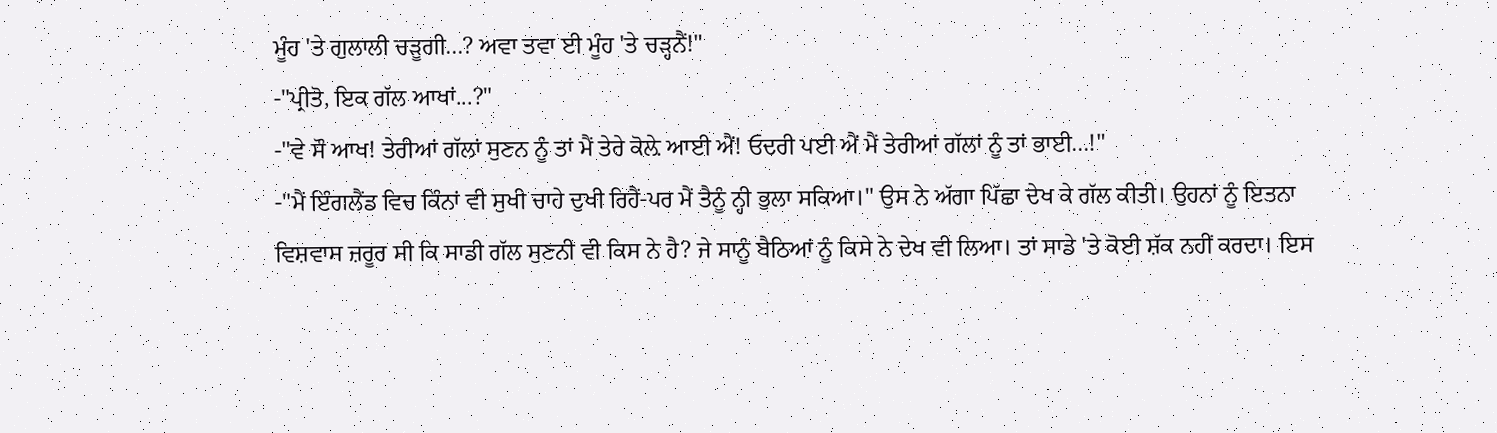ਮੂੰਹ 'ਤੇ ਗੁਲਾਲੀ ਚੜੂਗੀ...? ਅਵਾ ਤਵਾ ਈ ਮੂੰਹ 'ਤੇ ਚੜ੍ਹਨੈਂ!"
-"ਪ੍ਰੀਤੋ, ਇਕ ਗੱਲ ਆਖਾਂ...?"
-"ਵੇ ਸੌ ਆਖ! ਤੇਰੀਆਂ ਗੱਲਾਂ ਸੁਣਨ ਨੂੰ ਤਾਂ ਮੈਂ ਤੇਰੇ ਕੋਲ਼ੇ ਆਈ ਐਂ! ਓਦਰੀ ਪਈ ਐਂ ਮੈਂ ਤੇਰੀਆਂ ਗੱਲਾਂ ਨੂੰ ਤਾਂ ਭਾਈ...!"
-"ਮੈਂ ਇੰਗਲੈਂਡ ਵਿਚ ਕਿੰਨਾਂ ਵੀ ਸੁਖੀ ਚਾਹੇ ਦੁਖੀ ਰਿਹੈਂ-ਪਰ ਮੈਂ ਤੈਨੂੰ ਨ੍ਹੀ ਭੁਲਾ ਸਕਿਆ।" ਉਸ ਨੇ ਅੱਗਾ ਪਿੱਛਾ ਦੇਖ ਕੇ ਗੱਲ ਕੀਤੀ। ਉਹਨਾਂ ਨੂੰ ਇਤਨਾ ਵਿਸ਼ਵਾਸ ਜ਼ਰੂਰ ਸੀ ਕਿ ਸਾਡੀ ਗੱਲ ਸੁਣਨੀ ਵੀ ਕਿਸ ਨੇ ਹੈ? ਜੇ ਸਾਨੂੰ ਬੈਠਿਆਂ ਨੂੰ ਕਿਸੇ ਨੇ ਦੇਖ ਵੀ ਲਿਆ। ਤਾਂ ਸਾਡੇ 'ਤੇ ਕੋਈ ਸ਼ੱਕ ਨਹੀਂ ਕਰਦਾ। ਇਸ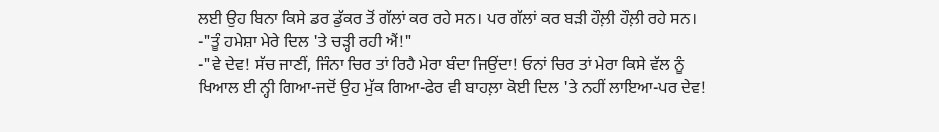ਲਈ ਉਹ ਬਿਨਾ ਕਿਸੇ ਡਰ ਡੁੱਕਰ ਤੋਂ ਗੱਲਾਂ ਕਰ ਰਹੇ ਸਨ। ਪਰ ਗੱਲਾਂ ਕਰ ਬੜੀ ਹੌਲ਼ੀ ਹੌਲ਼ੀ ਰਹੇ ਸਨ।
-"ਤੂੰ ਹਮੇਸ਼ਾ ਮੇਰੇ ਦਿਲ 'ਤੇ ਚੜ੍ਹੀ ਰਹੀ ਐਂ!"
-"ਵੇ ਦੇਵ! ਸੱਚ ਜਾਣੀਂ, ਜਿੰਨਾ ਚਿਰ ਤਾਂ ਰਿਹੈ ਮੇਰਾ ਬੰਦਾ ਜਿਉਂਦਾ! ਓਨਾਂ ਚਿਰ ਤਾਂ ਮੇਰਾ ਕਿਸੇ ਵੱਲ ਨੂੰ ਖਿਆਲ ਈ ਨ੍ਹੀ ਗਿਆ-ਜਦੋਂ ਉਹ ਮੁੱਕ ਗਿਆ-ਫੇਰ ਵੀ ਬਾਹਲ਼ਾ ਕੋਈ ਦਿਲ 'ਤੇ ਨਹੀਂ ਲਾਇਆ-ਪਰ ਦੇਵ!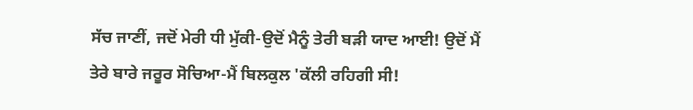ਸੱਚ ਜਾਣੀਂ, ਜਦੋਂ ਮੇਰੀ ਧੀ ਮੁੱਕੀ-ਉਦੋਂ ਮੈਨੂੰ ਤੇਰੀ ਬੜੀ ਯਾਦ ਆਈ! ਉਦੋਂ ਮੈਂ ਤੇਰੇ ਬਾਰੇ ਜਰੂਰ ਸੋਚਿਆ-ਮੈਂ ਬਿਲਕੁਲ 'ਕੱਲੀ ਰਹਿਗੀ ਸੀ!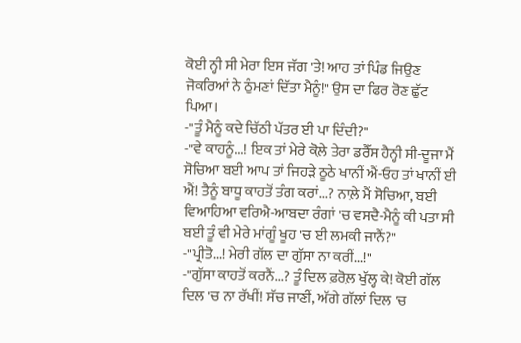ਕੋਈ ਨ੍ਹੀ ਸੀ ਮੇਰਾ ਇਸ ਜੱਗ 'ਤੇ! ਆਹ ਤਾਂ ਪਿੰਡ ਜਿਉਣ ਜੋਕਰਿਆਂ ਨੇ ਠੁੰਮਣਾਂ ਦਿੱਤਾ ਮੈਨੂੰ!" ਉਸ ਦਾ ਫਿਰ ਰੋਣ ਛੁੱਟ ਪਿਆ।
-"ਤੂੰ ਮੈਨੂੰ ਕਦੇ ਚਿੱਠੀ ਪੱਤਰ ਈ ਪਾ ਦਿੰਦੀ?"
-"ਵੇ ਕਾਹਨੂੰ...! ਇਕ ਤਾਂ ਮੇਰੇ ਕੋਲ਼ੇ ਤੇਰਾ ਡਰੈੱਸ ਹੈਨ੍ਹੀ ਸੀ-ਦੂਜਾ ਮੈਂ ਸੋਚਿਆ ਬਈ ਆਪ ਤਾਂ ਜਿਹੜੇ ਠੂਠੇ ਖਾਨੀਂ ਐਂ-ਓਹ ਤਾਂ ਖਾਨੀਂ ਈ ਐਂ! ਤੈਨੂੰ ਬਾਧੂ ਕਾਹਤੋਂ ਤੰਗ ਕਰਾਂ...? ਨਾਲ਼ੇ ਮੈਂ ਸੋਚਿਆ, ਬਈ ਵਿਆਹਿਆ ਵਰਿਐ-ਆਬਦਾ ਰੰਗਾਂ 'ਚ ਵਸਦੈ-ਮੈਨੂੰ ਕੀ ਪਤਾ ਸੀ ਬਈ ਤੂੰ ਵੀ ਮੇਰੇ ਮਾਂਗੂੰ ਖੂਹ 'ਚ ਈ ਲਮਕੀ ਜਾਨੈਂ?"
-"ਪ੍ਰੀਤੋ...! ਮੇਰੀ ਗੱਲ ਦਾ ਗੁੱਸਾ ਨਾ ਕਰੀਂ...!"
-"ਗੁੱਸਾ ਕਾਹਤੋਂ ਕਰਨੈਂ...? ਤੂੰ ਦਿਲ ਫ਼ਰੋਲ਼ ਖੁੱਲ੍ਹ ਕੇ! ਕੋਈ ਗੱਲ ਦਿਲ 'ਚ ਨਾ ਰੱਖੀਂ! ਸੱਚ ਜਾਣੀਂ, ਅੱਗੇ ਗੱਲਾਂ ਦਿਲ 'ਚ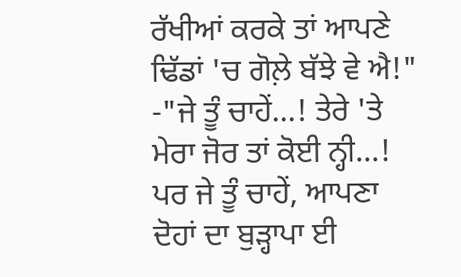ਰੱਖੀਆਂ ਕਰਕੇ ਤਾਂ ਆਪਣੇ ਢਿੱਡਾਂ 'ਚ ਗੋਲ਼ੇ ਬੱਝੇ ਵੇ ਐ!"
-"ਜੇ ਤੂੰ ਚਾਹੇਂ...! ਤੇਰੇ 'ਤੇ ਮੇਰਾ ਜੋਰ ਤਾਂ ਕੋਈ ਨ੍ਹੀ...! ਪਰ ਜੇ ਤੂੰ ਚਾਹੇਂ, ਆਪਣਾ ਦੋਹਾਂ ਦਾ ਬੁੜ੍ਹਾਪਾ ਈ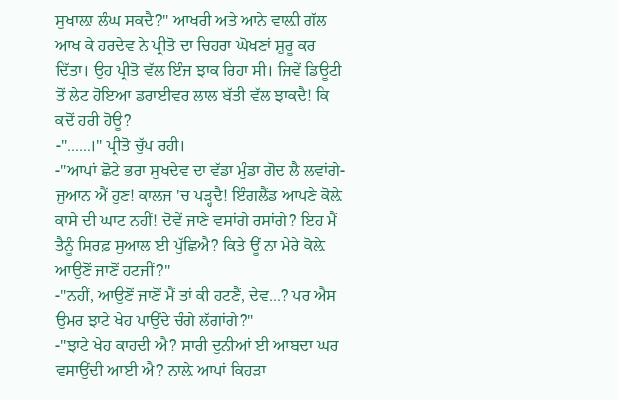ਸੁਖਾਲ਼ਾ ਲੰਘ ਸਕਦੈ?" ਆਖਰੀ ਅਤੇ ਆਨੇ ਵਾਲ਼ੀ ਗੱਲ ਆਖ ਕੇ ਹਰਦੇਵ ਨੇ ਪ੍ਰੀਤੋ ਦਾ ਚਿਹਰਾ ਘੋਖਣਾਂ ਸ਼ੁਰੂ ਕਰ ਦਿੱਤਾ। ਉਹ ਪ੍ਰੀਤੋ ਵੱਲ ਇੰਜ ਝਾਕ ਰਿਹਾ ਸੀ। ਜਿਵੇਂ ਡਿਊਟੀ ਤੋਂ ਲੇਟ ਹੋਇਆ ਡਰਾਈਵਰ ਲਾਲ ਬੱਤੀ ਵੱਲ ਝਾਕਦੈ! ਕਿ ਕਦੋਂ ਹਰੀ ਹੋਊ?
-"......।" ਪ੍ਰੀਤੋ ਚੁੱਪ ਰਹੀ।
-"ਆਪਾਂ ਛੋਟੇ ਭਰਾ ਸੁਖਦੇਵ ਦਾ ਵੱਡਾ ਮੁੰਡਾ ਗੋਦ ਲੈ ਲਵਾਂਗੇ-ਜੁਆਨ ਐਂ ਹੁਣ! ਕਾਲਜ 'ਚ ਪੜ੍ਹਦੈ! ਇੰਗਲੈਂਡ ਆਪਣੇ ਕੋਲ਼ੇ ਕਾਸੇ ਦੀ ਘਾਟ ਨਹੀਂ! ਦੋਵੇਂ ਜਾਣੇ ਵਸਾਂਗੇ ਰਸਾਂਗੇ? ਇਹ ਮੈਂ ਤੈਨੂੰ ਸਿਰਫ਼ ਸੁਆਲ ਈ ਪੁੱਛਿਐ? ਕਿਤੇ ਊਂ ਨਾ ਮੇਰੇ ਕੋਲ਼ੇ ਆਉਣੋਂ ਜਾਣੋਂ ਹਟਜੀਂ?"
-"ਨਹੀਂ, ਆਉਣੋਂ ਜਾਣੋਂ ਮੈਂ ਤਾਂ ਕੀ ਹਟਣੈਂ, ਦੇਵ...? ਪਰ ਐਸ ਉਮਰ ਝਾਟੇ ਖੇਹ ਪਾਉਂਦੇ ਚੰਗੇ ਲੱਗਾਂਗੇ?"
-"ਝਾਟੇ ਖੇਹ ਕਾਹਦੀ ਐ? ਸਾਰੀ ਦੁਨੀਆਂ ਈ ਆਬਦਾ ਘਰ ਵਸਾਉਂਦੀ ਆਈ ਐ? ਨਾਲ਼ੇ ਆਪਾਂ ਕਿਹੜਾ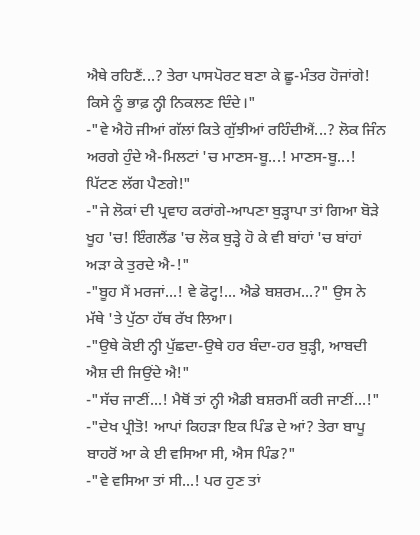ਐਥੇ ਰਹਿਣੈਂ...? ਤੇਰਾ ਪਾਸਪੋਰਟ ਬਣਾ ਕੇ ਛੂ-ਮੰਤਰ ਹੋਜਾਂਗੇ! ਕਿਸੇ ਨੂੰ ਭਾਫ਼ ਨ੍ਹੀ ਨਿਕਲਣ ਦਿੰਦੇ।"
-"ਵੇ ਐਹੋ ਜੀਆਂ ਗੱਲਾਂ ਕਿਤੇ ਗੁੱਝੀਆਂ ਰਹਿੰਦੀਐਂ...? ਲੋਕ ਜਿੰਨ ਅਰਗੇ ਹੁੰਦੇ ਐ-ਮਿਲਟਾਂ 'ਚ ਮਾਣਸ-ਬੂ...! ਮਾਣਸ-ਬੂ...! ਪਿੱਟਣ ਲੱਗ ਪੈਣਗੇ!"
-"ਜੇ ਲੋਕਾਂ ਦੀ ਪ੍ਰਵਾਹ ਕਰਾਂਗੇ-ਆਪਣਾ ਬੁੜ੍ਹਾਪਾ ਤਾਂ ਗਿਆ ਬੋੜੇ ਖੂਹ 'ਚ! ਇੰਗਲੈਂਡ 'ਚ ਲੋਕ ਬੁੜ੍ਹੇ ਹੋ ਕੇ ਵੀ ਬਾਂਹਾਂ 'ਚ ਬਾਂਹਾਂ ਅੜਾ ਕੇ ਤੁਰਦੇ ਐ-!"
-"ਬੂਹ ਮੈਂ ਮਰਜਾਂ...! ਵੇ ਫੋਟ੍ਹ!... ਐਡੇ ਬਸ਼ਰਮ...?" ਉਸ ਨੇ ਮੱਥੇ 'ਤੇ ਪੁੱਠਾ ਹੱਥ ਰੱਖ ਲਿਆ।
-"ਉਥੇ ਕੋਈ ਨ੍ਹੀ ਪੁੱਛਦਾ-ਉਥੇ ਹਰ ਬੰਦਾ-ਹਰ ਬੁੜ੍ਹੀ, ਆਬਦੀ ਐਸ਼ ਦੀ ਜਿਉਂਦੇ ਐ!"
-"ਸੱਚ ਜਾਣੀਂ...! ਮੈਥੋਂ ਤਾਂ ਨ੍ਹੀ ਐਡੀ ਬਸ਼ਰਮੀਂ ਕਰੀ ਜਾਣੀਂ...!"
-"ਦੇਖ ਪ੍ਰੀਤੋ! ਆਪਾਂ ਕਿਹੜਾ ਇਕ ਪਿੰਡ ਦੇ ਆਂ? ਤੇਰਾ ਬਾਪੂ ਬਾਹਰੋਂ ਆ ਕੇ ਈ ਵਸਿਆ ਸੀ, ਐਸ ਪਿੰਡ?"
-"ਵੇ ਵਸਿਆ ਤਾਂ ਸੀ...! ਪਰ ਹੁਣ ਤਾਂ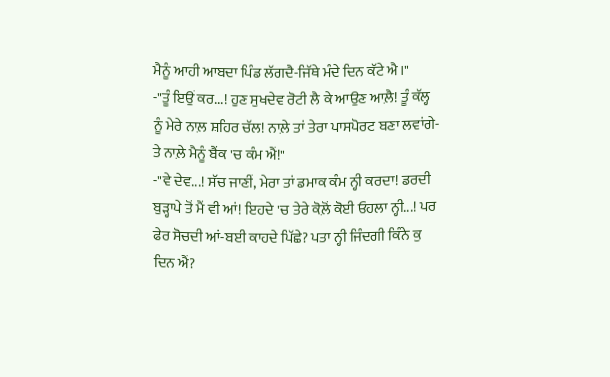ਮੈਨੂੰ ਆਹੀ ਆਬਦਾ ਪਿੰਡ ਲੱਗਦੈ-ਜਿੱਥੇ ਮੰਦੇ ਦਿਨ ਕੱਟੇ ਐ।"
-"ਤੂੰ ਇਉਂ ਕਰ...! ਹੁਣ ਸੁਖਦੇਵ ਰੋਟੀ ਲੈ ਕੇ ਆਉਣ ਆਲ਼ੈ! ਤੂੰ ਕੱਲ੍ਹ ਨੂੰ ਮੇਰੇ ਨਾਲ਼ ਸ਼ਹਿਰ ਚੱਲ! ਨਾਲ਼ੇ ਤਾਂ ਤੇਰਾ ਪਾਸਪੋਰਟ ਬਣਾ ਲਵਾਂਗੇ-ਤੇ ਨਾਲ਼ੇ ਮੈਨੂੰ ਬੈਂਕ 'ਚ ਕੰਮ ਐਂ!"
-"ਵੇ ਦੇਵ...! ਸੱਚ ਜਾਣੀਂ, ਮੇਰਾ ਤਾਂ ਡਮਾਕ ਕੰਮ ਨ੍ਹੀ ਕਰਦਾ! ਡਰਦੀ ਬੁੜ੍ਹਾਪੇ ਤੋਂ ਮੈਂ ਵੀ ਆਂ! ਇਹਦੇ 'ਚ ਤੇਰੇ ਕੋਲ਼ੋਂ ਕੋਈ ਓਹਲਾ ਨ੍ਹੀ...! ਪਰ ਫੇਰ ਸੋਚਦੀ ਆਂ-ਬਈ ਕਾਹਦੇ ਪਿੱਛੇ? ਪਤਾ ਨ੍ਹੀ ਜਿੰਦਗੀ ਕਿੰਨੇ ਕੁ ਦਿਨ ਐਂ?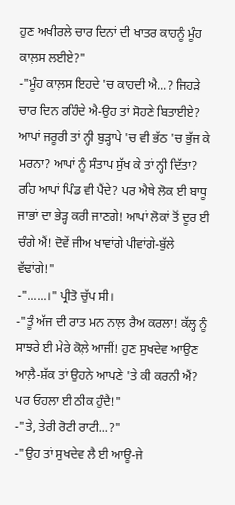ਹੁਣ ਅਖੀਰਲੇ ਚਾਰ ਦਿਨਾਂ ਦੀ ਖਾਤਰ ਕਾਹਨੂੰ ਮੂੰਹ ਕਾਲ਼ਸ ਲਈਏ?"
-"ਮੂੰਹ ਕਾਲ਼ਸ ਇਹਦੇ 'ਚ ਕਾਹਦੀ ਐ...? ਜਿਹੜੇ ਚਾਰ ਦਿਨ ਰਹਿੰਦੇ ਐ-ਉਹ ਤਾਂ ਸੋਹਣੇ ਬਿਤਾਈਏ? ਆਪਾਂ ਜਰੂਰੀ ਤਾਂ ਨ੍ਹੀ ਬੁੜ੍ਹਾਪੇ 'ਚ ਵੀ ਭੱਠ 'ਚ ਭੁੱਜ ਕੇ ਮਰਨਾ? ਆਪਾਂ ਨੂੰ ਸੰਤਾਪ ਸੁੱਖ ਕੇ ਤਾਂ ਨ੍ਹੀ ਦਿੱਤਾ? ਰਹਿ ਆਪਾਂ ਪਿੰਡ ਵੀ ਪੈਂਦੇ? ਪਰ ਐਥੇ ਲੋਕ ਈ ਬਾਧੂ ਜਾਭਾਂ ਦਾ ਭੇੜ੍ਹ ਕਰੀ ਜਾਣਗੇ! ਆਪਾਂ ਲੋਕਾਂ ਤੋਂ ਦੂਰ ਈ ਚੰਗੇ ਐਂ! ਦੋਵੇਂ ਜੀਅ ਖਾਵਾਂਗੇ ਪੀਵਾਂਗੇ-ਬੁੱਲੇ ਵੱਢਾਂਗੇ!"
-"......।" ਪ੍ਰੀਤੋ ਚੁੱਪ ਸੀ।
-"ਤੂੰ ਅੱਜ ਦੀ ਰਾਤ ਮਨ ਨਾਲ਼ ਰੈਅ ਕਰਲਾ! ਕੱਲ੍ਹ ਨੂੰ ਸਾਝਰੇ ਈ ਮੇਰੇ ਕੋਲ਼ੇ ਆਜੀਂ! ਹੁਣ ਸੁਖਦੇਵ ਆਉਣ ਆਲ਼ੈ-ਸ਼ੱਕ ਤਾਂ ਉਹਨੇ ਆਪਣੇ 'ਤੇ ਕੀ ਕਰਨੀ ਐਂ? ਪਰ ਓਹਲਾ ਈ ਠੀਕ ਹੁੰਦੈ!"
-"ਤੇ, ਤੇਰੀ ਰੋਟੀ ਰਾਟੀ...?"
-"ਉਹ ਤਾਂ ਸੁਖਦੇਵ ਲੈ ਈ ਆਊ-ਜੇ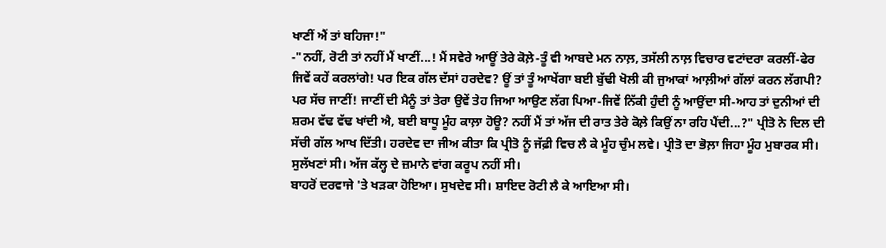ਖਾਣੀਂ ਐਂ ਤਾਂ ਬਹਿਜਾ!"
-"ਨਹੀਂ, ਰੋਟੀ ਤਾਂ ਨਹੀਂ ਮੈਂ ਖਾਣੀਂ...! ਮੈਂ ਸਵੇਰੇ ਆਊਂ ਤੇਰੇ ਕੋਲ਼ੇ-ਤੂੰ ਵੀ ਆਬਦੇ ਮਨ ਨਾਲ਼, ਤਸੱਲੀ ਨਾਲ਼ ਵਿਚਾਰ ਵਟਾਂਦਰਾ ਕਰਲੀਂ-ਫੇਰ ਜਿਵੇਂ ਕਹੇਂ ਕਰਲਾਂਗੇ! ਪਰ ਇਕ ਗੱਲ ਦੱਸਾਂ ਹਰਦੇਵ? ਊਂ ਤਾਂ ਤੂੰ ਆਖੇਂਗਾ ਬਈ ਬੁੱਢੀ ਖੋਲੀ ਕੀ ਜੁਆਕਾਂ ਆਲ਼ੀਆਂ ਗੱਲਾਂ ਕਰਨ ਲੱਗਪੀ? ਪਰ ਸੱਚ ਜਾਣੀਂ! ਜਾਣੀਂ ਦੀ ਮੈਨੂੰ ਤਾਂ ਤੇਰਾ ਉਵੇਂ ਤੇਹ ਜਿਆ ਆਉਣ ਲੱਗ ਪਿਆ-ਜਿਵੇਂ ਨਿੱਕੀ ਹੁੰਦੀ ਨੂੰ ਆਉਂਦਾ ਸੀ-ਆਹ ਤਾਂ ਦੁਨੀਆਂ ਦੀ ਸ਼ਰਮ ਵੱਢ ਵੱਢ ਖਾਂਦੀ ਐ, ਬਈ ਬਾਧੂ ਮੂੰਹ ਕਾਲ਼ਾ ਹੋਊ? ਨਹੀਂ ਮੈਂ ਤਾਂ ਅੱਜ ਦੀ ਰਾਤ ਤੇਰੇ ਕੋਲ਼ੇ ਕਿਉਂ ਨਾ ਰਹਿ ਪੈਂਦੀ...?" ਪ੍ਰੀਤੋ ਨੇ ਦਿਲ ਦੀ ਸੱਚੀ ਗੱਲ ਆਖ ਦਿੱਤੀ। ਹਰਦੇਵ ਦਾ ਜੀਅ ਕੀਤਾ ਕਿ ਪ੍ਰੀਤੋ ਨੂੰ ਜੱਫ਼ੀ ਵਿਚ ਲੈ ਕੇ ਮੂੰਹ ਚੁੰਮ ਲਵੇ। ਪ੍ਰੀਤੋ ਦਾ ਭੋਲ਼ਾ ਜਿਹਾ ਮੂੰਹ ਮੁਬਾਰਕ ਸੀ। ਸੁਲੱਖਣਾਂ ਸੀ। ਅੱਜ ਕੱਲ੍ਹ ਦੇ ਜ਼ਮਾਨੇ ਵਾਂਗ ਕਰੂਪ ਨਹੀਂ ਸੀ।
ਬਾਹਰੋਂ ਦਰਵਾਜੇ 'ਤੇ ਖੜਕਾ ਹੋਇਆ। ਸੁਖਦੇਵ ਸੀ। ਸ਼ਾਇਦ ਰੋਟੀ ਲੈ ਕੇ ਆਇਆ ਸੀ।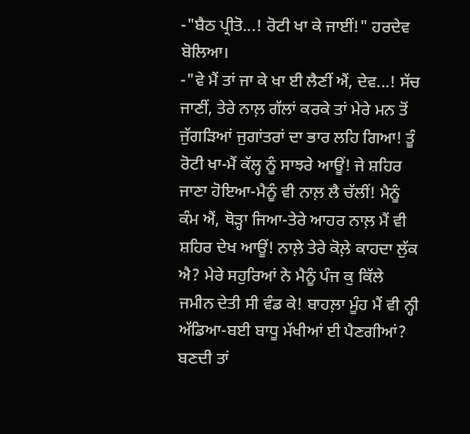-"ਬੈਠ ਪ੍ਰੀਤੋ...! ਰੋਟੀ ਖਾ ਕੇ ਜਾਈਂ!" ਹਰਦੇਵ ਬੋਲਿਆ।
-"ਵੇ ਮੈਂ ਤਾਂ ਜਾ ਕੇ ਖਾ ਈ ਲੈਣੀਂ ਐਂ, ਦੇਵ...! ਸੱਚ ਜਾਣੀਂ, ਤੇਰੇ ਨਾਲ਼ ਗੱਲਾਂ ਕਰਕੇ ਤਾਂ ਮੇਰੇ ਮਨ ਤੋਂ ਜੁੱਗੜਿਆਂ ਜੁਗਾਂਤਰਾਂ ਦਾ ਭਾਰ ਲਹਿ ਗਿਆ! ਤੂੰ ਰੋਟੀ ਖਾ-ਮੈਂ ਕੱਲ੍ਹ ਨੂੰ ਸਾਝਰੇ ਆਊਂ! ਜੇ ਸ਼ਹਿਰ ਜਾਣਾ ਹੋਇਆ-ਮੈਨੂੰ ਵੀ ਨਾਲ਼ ਲੈ ਚੱਲੀਂ! ਮੈਨੂੰ ਕੰਮ ਐਂ, ਥੋੜ੍ਹਾ ਜਿਆ-ਤੇਰੇ ਆਹਰ ਨਾਲ਼ ਮੈਂ ਵੀ ਸ਼ਹਿਰ ਦੇਖ ਆਊਂ! ਨਾਲ਼ੇ ਤੇਰੇ ਕੋਲ਼ੇ ਕਾਹਦਾ ਲੁੱਕ ਐ? ਮੇਰੇ ਸਹੁਰਿਆਂ ਨੇ ਮੈਨੂੰ ਪੰਜ ਕੁ ਕਿੱਲੇ ਜਮੀਨ ਦੇਤੀ ਸੀ ਵੰਡ ਕੇ! ਬਾਹਲ਼ਾ ਮੂੰਹ ਮੈਂ ਵੀ ਨ੍ਹੀ ਅੱਡਿਆ-ਬਈ ਬਾਧੂ ਮੱਖੀਆਂ ਈ ਪੈਣਗੀਆਂ? ਬਣਦੀ ਤਾਂ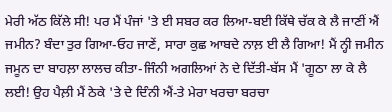ਮੇਰੀ ਅੱਠ ਕਿੱਲੇ ਸੀ! ਪਰ ਮੈਂ ਪੰਜਾਂ 'ਤੇ ਈ ਸਬਰ ਕਰ ਲਿਆ-ਬਈ ਕਿੱਥੇ ਚੱਕ ਕੇ ਲੈ ਜਾਣੀਂ ਐਂ ਜਮੀਨ? ਬੰਦਾ ਤੁਰ ਗਿਆ-ਓਹ ਜਾਣੇਂ, ਸਾਰਾ ਕੁਛ ਆਬਦੇ ਨਾਲ਼ ਈ ਲੈ ਗਿਆ! ਮੈਂ ਨ੍ਹੀ ਜਮੀਨ ਜਮੂਨ ਦਾ ਬਾਹਲ਼ਾ ਲਾਲਚ ਕੀਤਾ-ਜਿੰਨੀ ਅਗਲਿਆਂ ਨੇ ਦੇ ਦਿੱਤੀ-ਬੱਸ ਮੈਂ 'ਗੂਠਾ ਲਾ ਕੇ ਲੈ ਲਈ! ਉਹ ਪੈਲ਼ੀ ਮੈਂ ਠੇਕੇ 'ਤੇ ਦੇ ਦਿੰਨੀ ਐਂ-ਤੇ ਮੇਰਾ ਖਰਚਾ ਬਰਚਾ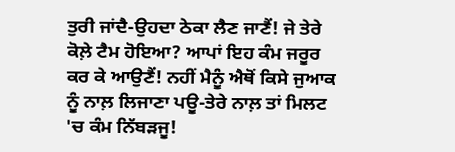ਤੁਰੀ ਜਾਂਦੈ-ਉਹਦਾ ਠੇਕਾ ਲੈਣ ਜਾਣੈਂ! ਜੇ ਤੇਰੇ ਕੋਲ਼ੇ ਟੈਮ ਹੋਇਆ? ਆਪਾਂ ਇਹ ਕੰਮ ਜਰੂਰ ਕਰ ਕੇ ਆਉਣੈਂ! ਨਹੀਂ ਮੈਨੂੰ ਐਥੋਂ ਕਿਸੇ ਜੁਆਕ ਨੂੰ ਨਾਲ਼ ਲਿਜਾਣਾ ਪਊ-ਤੇਰੇ ਨਾਲ਼ ਤਾਂ ਮਿਲਟ 'ਚ ਕੰਮ ਨਿੱਬੜਜੂ!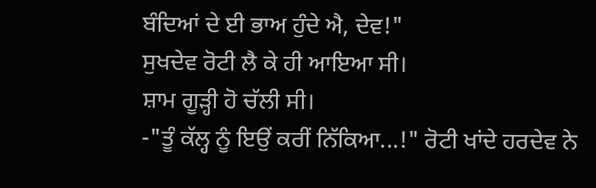ਬੰਦਿਆਂ ਦੇ ਈ ਭਾਅ ਹੁੰਦੇ ਐ, ਦੇਵ!"
ਸੁਖਦੇਵ ਰੋਟੀ ਲੈ ਕੇ ਹੀ ਆਇਆ ਸੀ।
ਸ਼ਾਮ ਗੂੜ੍ਹੀ ਹੋ ਚੱਲੀ ਸੀ।
-"ਤੂੰ ਕੱਲ੍ਹ ਨੂੰ ਇਉਂ ਕਰੀਂ ਨਿੱਕਿਆ...!" ਰੋਟੀ ਖਾਂਦੇ ਹਰਦੇਵ ਨੇ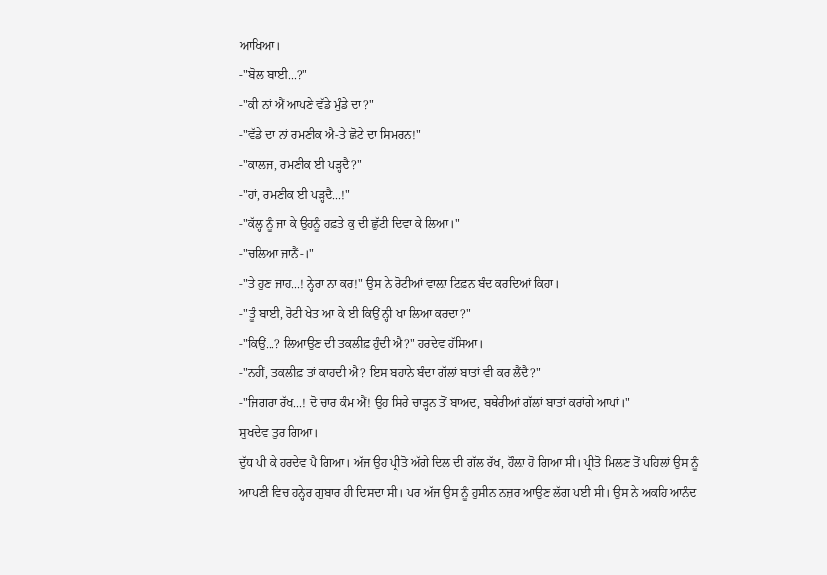ਆਖਿਆ।
-"ਬੋਲ ਬਾਈ...?"
-"ਕੀ ਨਾਂ ਐਂ ਆਪਣੇ ਵੱਡੇ ਮੁੰਡੇ ਦਾ?"
-"ਵੱਡੇ ਦਾ ਨਾਂ ਰਮਣੀਕ ਐ-ਤੇ ਛੋਟੇ ਦਾ ਸਿਮਰਨ!"
-"ਕਾਲਜ, ਰਮਣੀਕ ਈ ਪੜ੍ਹਦੈ?"
-"ਹਾਂ, ਰਮਣੀਕ ਈ ਪੜ੍ਹਦੈ...!"
-"ਕੱਲ੍ਹ ਨੂੰ ਜਾ ਕੇ ਉਹਨੂੰ ਹਫ਼ਤੇ ਕੁ ਦੀ ਛੁੱਟੀ ਦਿਵਾ ਕੇ ਲਿਆ।"
-"ਚਲਿਆ ਜਾਨੈਂ-।"
-"ਤੇ ਹੁਣ ਜਾਹ...! ਨ੍ਹੇਰਾ ਨਾ ਕਰ!" ਉਸ ਨੇ ਰੋਟੀਆਂ ਵਾਲ਼ਾ ਟਿਫ਼ਨ ਬੰਦ ਕਰਦਿਆਂ ਕਿਹਾ।
-"ਤੂੰ ਬਾਈ, ਰੋਟੀ ਖੇਤ ਆ ਕੇ ਈ ਕਿਉਂ ਨ੍ਹੀ ਖਾ ਲਿਆ ਕਰਦਾ?"
-"ਕਿਉਂ...? ਲਿਆਉਣ ਦੀ ਤਕਲੀਫ਼ ਹੁੰਦੀ ਐ?" ਹਰਦੇਵ ਹੱਸਿਆ।
-"ਨਹੀਂ, ਤਕਲੀਫ਼ ਤਾਂ ਕਾਹਦੀ ਐ? ਇਸ ਬਹਾਨੇ ਬੰਦਾ ਗੱਲਾਂ ਬਾਤਾਂ ਵੀ ਕਰ ਲੈਂਦੈ?"
-"ਜਿਗਰਾ ਰੱਖ...! ਦੋ ਚਾਰ ਕੰਮ ਐਂ! ਉਹ ਸਿਰੇ ਚਾੜ੍ਹਨ ਤੋਂ ਬਾਅਦ, ਬਥੇਰੀਆਂ ਗੱਲਾਂ ਬਾਤਾਂ ਕਰਾਂਗੇ ਆਪਾਂ।"
ਸੁਖਦੇਵ ਤੁਰ ਗਿਆ।
ਦੁੱਧ ਪੀ ਕੇ ਹਰਦੇਵ ਪੈ ਗਿਆ। ਅੱਜ ਉਹ ਪ੍ਰੀਤੋ ਅੱਗੇ ਦਿਲ ਦੀ ਗੱਲ ਰੱਖ, ਹੌਲ਼ਾ ਹੋ ਗਿਆ ਸੀ। ਪ੍ਰੀਤੋ ਮਿਲਣ ਤੋਂ ਪਹਿਲਾਂ ਉਸ ਨੂੰ ਆਪਣੀ ਵਿਚ ਹਨ੍ਹੇਰ ਗੁਬਾਰ ਹੀ ਦਿਸਦਾ ਸੀ। ਪਰ ਅੱਜ ਉਸ ਨੂੰ ਹੁਸੀਨ ਨਜ਼ਰ ਆਉਣ ਲੱਗ ਪਈ ਸੀ। ਉਸ ਨੇ ਅਕਹਿ ਆਨੰਦ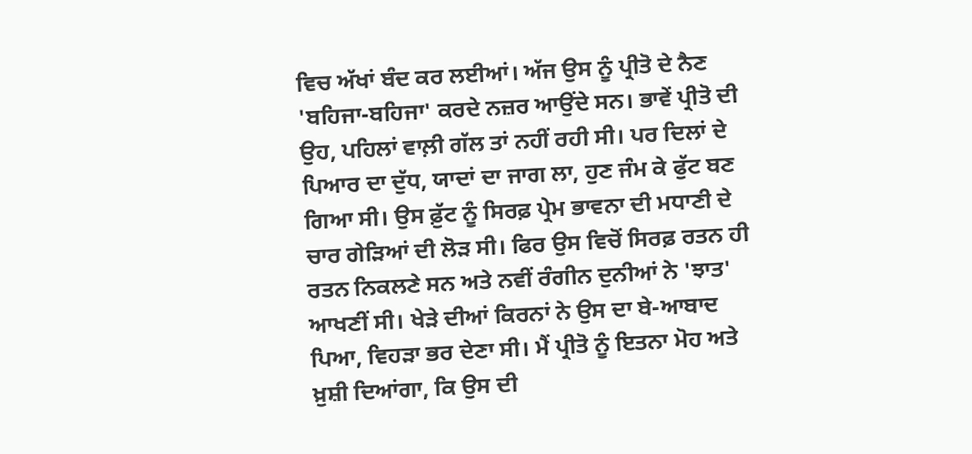ਵਿਚ ਅੱਖਾਂ ਬੰਦ ਕਰ ਲਈਆਂ। ਅੱਜ ਉਸ ਨੂੰ ਪ੍ਰੀਤੋ ਦੇ ਨੈਣ 'ਬਹਿਜਾ-ਬਹਿਜਾ' ਕਰਦੇ ਨਜ਼ਰ ਆਉਂਦੇ ਸਨ। ਭਾਵੇਂ ਪ੍ਰੀਤੋ ਦੀ ਉਹ, ਪਹਿਲਾਂ ਵਾਲ਼ੀ ਗੱਲ ਤਾਂ ਨਹੀਂ ਰਹੀ ਸੀ। ਪਰ ਦਿਲਾਂ ਦੇ ਪਿਆਰ ਦਾ ਦੁੱਧ, ਯਾਦਾਂ ਦਾ ਜਾਗ ਲਾ, ਹੁਣ ਜੰਮ ਕੇ ਫੁੱਟ ਬਣ ਗਿਆ ਸੀ। ਉਸ ਫ਼ੁੱਟ ਨੂੰ ਸਿਰਫ਼ ਪ੍ਰੇਮ ਭਾਵਨਾ ਦੀ ਮਧਾਣੀ ਦੇ ਚਾਰ ਗੇੜਿਆਂ ਦੀ ਲੋੜ ਸੀ। ਫਿਰ ਉਸ ਵਿਚੋਂ ਸਿਰਫ਼ ਰਤਨ ਹੀ ਰਤਨ ਨਿਕਲਣੇ ਸਨ ਅਤੇ ਨਵੀਂ ਰੰਗੀਨ ਦੁਨੀਆਂ ਨੇ 'ਝਾਤ' ਆਖਣੀਂ ਸੀ। ਖੇੜੇ ਦੀਆਂ ਕਿਰਨਾਂ ਨੇ ਉਸ ਦਾ ਬੇ-ਆਬਾਦ ਪਿਆ, ਵਿਹੜਾ ਭਰ ਦੇਣਾ ਸੀ। ਮੈਂ ਪ੍ਰੀਤੋ ਨੂੰ ਇਤਨਾ ਮੋਹ ਅਤੇ ਖ਼ੁਸ਼ੀ ਦਿਆਂਗਾ, ਕਿ ਉਸ ਦੀ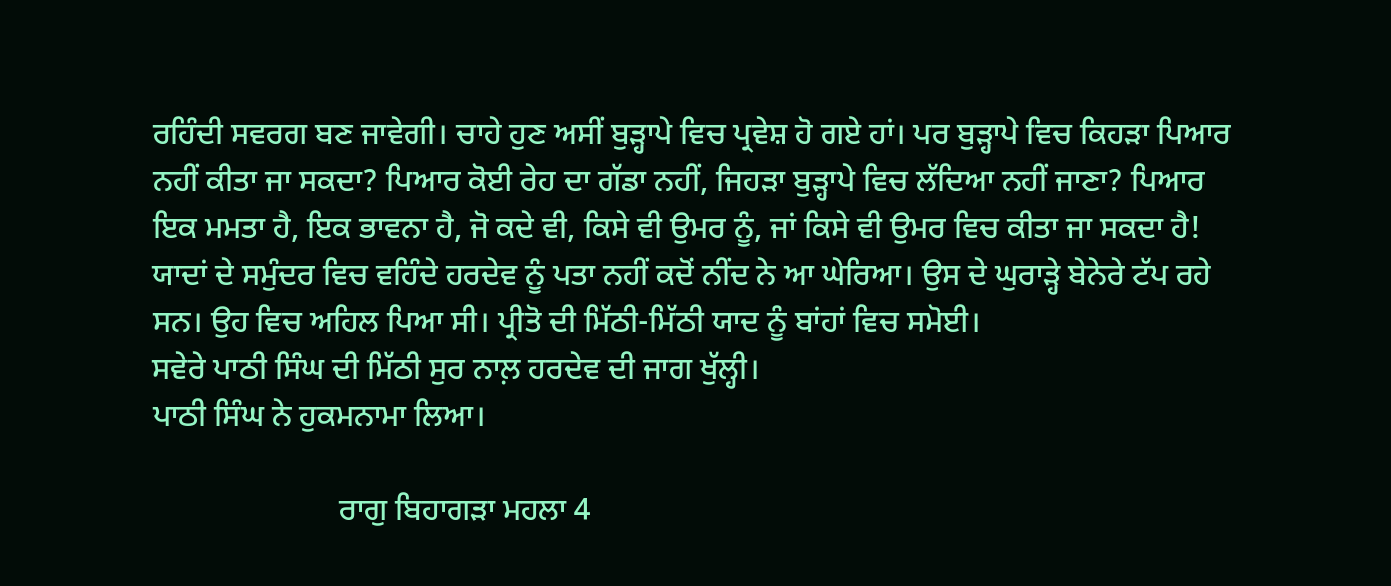ਰਹਿੰਦੀ ਸਵਰਗ ਬਣ ਜਾਵੇਗੀ। ਚਾਹੇ ਹੁਣ ਅਸੀਂ ਬੁੜ੍ਹਾਪੇ ਵਿਚ ਪ੍ਰਵੇਸ਼ ਹੋ ਗਏ ਹਾਂ। ਪਰ ਬੁੜ੍ਹਾਪੇ ਵਿਚ ਕਿਹੜਾ ਪਿਆਰ ਨਹੀਂ ਕੀਤਾ ਜਾ ਸਕਦਾ? ਪਿਆਰ ਕੋਈ ਰੇਹ ਦਾ ਗੱਡਾ ਨਹੀਂ, ਜਿਹੜਾ ਬੁੜ੍ਹਾਪੇ ਵਿਚ ਲੱਦਿਆ ਨਹੀਂ ਜਾਣਾ? ਪਿਆਰ ਇਕ ਮਮਤਾ ਹੈ, ਇਕ ਭਾਵਨਾ ਹੈ, ਜੋ ਕਦੇ ਵੀ, ਕਿਸੇ ਵੀ ਉਮਰ ਨੂੰ, ਜਾਂ ਕਿਸੇ ਵੀ ਉਮਰ ਵਿਚ ਕੀਤਾ ਜਾ ਸਕਦਾ ਹੈ! ਯਾਦਾਂ ਦੇ ਸਮੁੰਦਰ ਵਿਚ ਵਹਿੰਦੇ ਹਰਦੇਵ ਨੂੰ ਪਤਾ ਨਹੀਂ ਕਦੋਂ ਨੀਂਦ ਨੇ ਆ ਘੇਰਿਆ। ਉਸ ਦੇ ਘੁਰਾੜ੍ਹੇ ਬੇਨੇਰੇ ਟੱਪ ਰਹੇ ਸਨ। ਉਹ ਵਿਚ ਅਹਿਲ ਪਿਆ ਸੀ। ਪ੍ਰੀਤੋ ਦੀ ਮਿੱਠੀ-ਮਿੱਠੀ ਯਾਦ ਨੂੰ ਬਾਂਹਾਂ ਵਿਚ ਸਮੋਈ।
ਸਵੇਰੇ ਪਾਠੀ ਸਿੰਘ ਦੀ ਮਿੱਠੀ ਸੁਰ ਨਾਲ਼ ਹਰਦੇਵ ਦੀ ਜਾਗ ਖੁੱਲ੍ਹੀ।
ਪਾਠੀ ਸਿੰਘ ਨੇ ਹੁਕਮਨਾਮਾ ਲਿਆ।

                        ਰਾਗੁ ਬਿਹਾਗੜਾ ਮਹਲਾ 4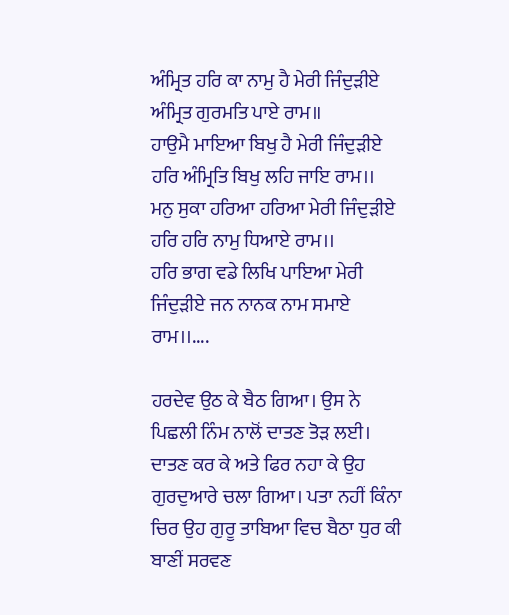ਅੰਮ੍ਰਿਤ ਹਰਿ ਕਾ ਨਾਮੁ ਹੈ ਮੇਰੀ ਜਿੰਦੁੜੀਏ ਅੰਮ੍ਰਿਤ ਗੁਰਮਤਿ ਪਾਏ ਰਾਮ॥
ਹਾਉਮੈ ਮਾਇਆ ਬਿਖੁ ਹੈ ਮੇਰੀ ਜਿੰਦੁੜੀਏ ਹਰਿ ਅੰਮ੍ਰਿਤਿ ਬਿਖੁ ਲਹਿ ਜਾਇ ਰਾਮ।।
ਮਨੁ ਸੁਕਾ ਹਰਿਆ ਹਰਿਆ ਮੇਰੀ ਜਿੰਦੁੜੀਏ ਹਰਿ ਹਰਿ ਨਾਮੁ ਧਿਆਏ ਰਾਮ।।
ਹਰਿ ਭਾਗ ਵਡੇ ਲਿਖਿ ਪਾਇਆ ਮੇਰੀ ਜਿੰਦੁੜੀਏ ਜਨ ਨਾਨਕ ਨਾਮ ਸਮਾਏ ਰਾਮ।।....

ਹਰਦੇਵ ਉਠ ਕੇ ਬੈਠ ਗਿਆ। ਉਸ ਨੇ ਪਿਛਲੀ ਨਿੰਮ ਨਾਲੋਂ ਦਾਤਣ ਤੋੜ ਲਈ। ਦਾਤਣ ਕਰ ਕੇ ਅਤੇ ਫਿਰ ਨਹਾ ਕੇ ਉਹ ਗੁਰਦੁਆਰੇ ਚਲਾ ਗਿਆ। ਪਤਾ ਨਹੀਂ ਕਿੰਨਾ ਚਿਰ ਉਹ ਗੁਰੂ ਤਾਬਿਆ ਵਿਚ ਬੈਠਾ ਧੁਰ ਕੀ ਬਾਣੀਂ ਸਰਵਣ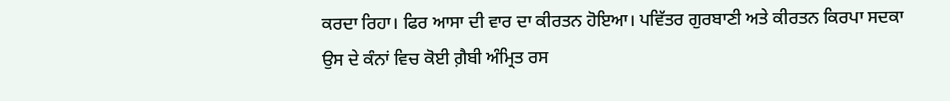ਕਰਦਾ ਰਿਹਾ। ਫਿਰ ਆਸਾ ਦੀ ਵਾਰ ਦਾ ਕੀਰਤਨ ਹੋਇਆ। ਪਵਿੱਤਰ ਗੁਰਬਾਣੀ ਅਤੇ ਕੀਰਤਨ ਕਿਰਪਾ ਸਦਕਾ ਉਸ ਦੇ ਕੰਨਾਂ ਵਿਚ ਕੋਈ ਗ਼ੈਬੀ ਅੰਮ੍ਰਿਤ ਰਸ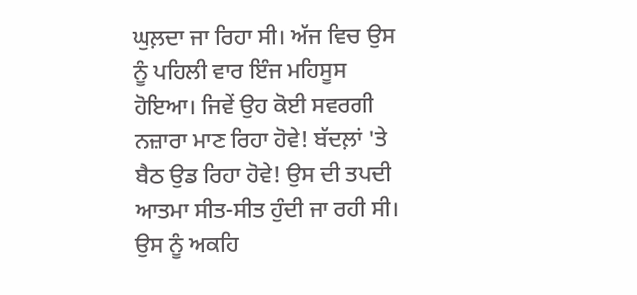ਘੁਲ਼ਦਾ ਜਾ ਰਿਹਾ ਸੀ। ਅੱਜ ਵਿਚ ਉਸ ਨੂੰ ਪਹਿਲੀ ਵਾਰ ਇੰਜ ਮਹਿਸੂਸ ਹੋਇਆ। ਜਿਵੇਂ ਉਹ ਕੋਈ ਸਵਰਗੀ ਨਜ਼ਾਰਾ ਮਾਣ ਰਿਹਾ ਹੋਵੇ! ਬੱਦਲ਼ਾਂ 'ਤੇ ਬੈਠ ਉਡ ਰਿਹਾ ਹੋਵੇ! ਉਸ ਦੀ ਤਪਦੀ ਆਤਮਾ ਸੀਤ-ਸੀਤ ਹੁੰਦੀ ਜਾ ਰਹੀ ਸੀ। ਉਸ ਨੂੰ ਅਕਹਿ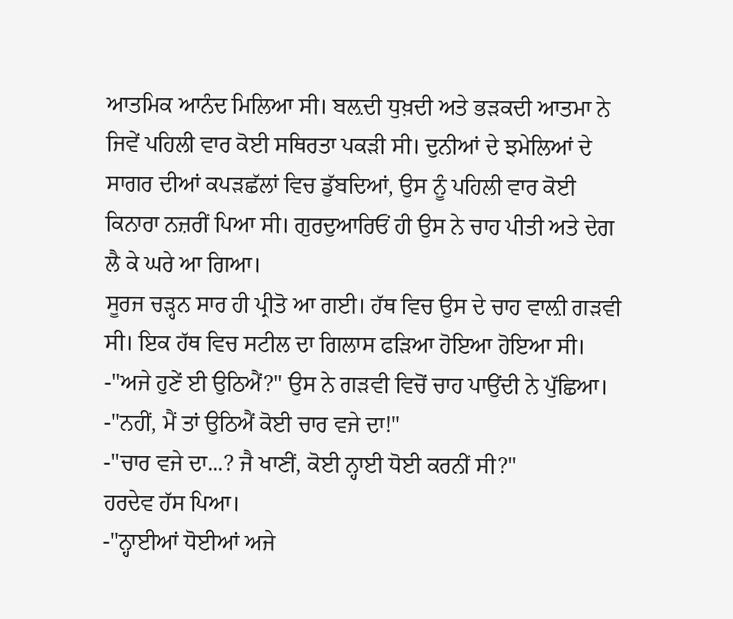ਆਤਮਿਕ ਆਨੰਦ ਮਿਲਿਆ ਸੀ। ਬਲ਼ਦੀ ਧੁਖ਼ਦੀ ਅਤੇ ਭੜਕਦੀ ਆਤਮਾ ਨੇ ਜਿਵੇਂ ਪਹਿਲੀ ਵਾਰ ਕੋਈ ਸਥਿਰਤਾ ਪਕੜੀ ਸੀ। ਦੁਨੀਆਂ ਦੇ ਝਮੇਲਿਆਂ ਦੇ ਸਾਗਰ ਦੀਆਂ ਕਪੜਛੱਲਾਂ ਵਿਚ ਡੁੱਬਦਿਆਂ, ਉਸ ਨੂੰ ਪਹਿਲੀ ਵਾਰ ਕੋਈ ਕਿਨਾਰਾ ਨਜ਼ਰੀਂ ਪਿਆ ਸੀ। ਗੁਰਦੁਆਰਿਓਂ ਹੀ ਉਸ ਨੇ ਚਾਹ ਪੀਤੀ ਅਤੇ ਦੇਗ ਲੈ ਕੇ ਘਰੇ ਆ ਗਿਆ।
ਸੂਰਜ ਚੜ੍ਹਨ ਸਾਰ ਹੀ ਪ੍ਰੀਤੋ ਆ ਗਈ। ਹੱਥ ਵਿਚ ਉਸ ਦੇ ਚਾਹ ਵਾਲ਼ੀ ਗੜਵੀ ਸੀ। ਇਕ ਹੱਥ ਵਿਚ ਸਟੀਲ ਦਾ ਗਿਲਾਸ ਫੜਿਆ ਹੋਇਆ ਹੋਇਆ ਸੀ।
-"ਅਜੇ ਹੁਣੇਂ ਈ ਉਠਿਐਂ?" ਉਸ ਨੇ ਗੜਵੀ ਵਿਚੋਂ ਚਾਹ ਪਾਉਂਦੀ ਨੇ ਪੁੱਛਿਆ।
-"ਨਹੀਂ, ਮੈਂ ਤਾਂ ਉਠਿਐਂ ਕੋਈ ਚਾਰ ਵਜੇ ਦਾ!"
-"ਚਾਰ ਵਜੇ ਦਾ...? ਜੈ ਖਾਣੀਂ, ਕੋਈ ਨ੍ਹਾਈ ਧੋਈ ਕਰਨੀਂ ਸੀ?"
ਹਰਦੇਵ ਹੱਸ ਪਿਆ।
-"ਨ੍ਹਾਈਆਂ ਧੋਈਆਂ ਅਜੇ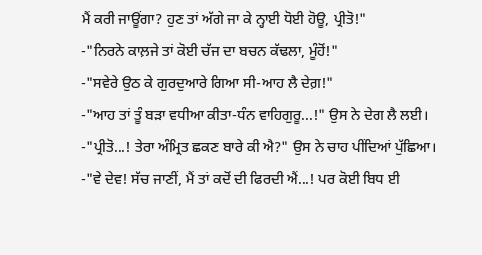ਮੈਂ ਕਰੀ ਜਾਊਂਗਾ? ਹੁਣ ਤਾਂ ਅੱਗੇ ਜਾ ਕੇ ਨ੍ਹਾਈ ਧੋਈ ਹੋਊ, ਪ੍ਰੀਤੋ!"
-"ਨਿਰਨੇ ਕਾਲ਼ਜੇ ਤਾਂ ਕੋਈ ਚੱਜ ਦਾ ਬਚਨ ਕੱਢਲਾ, ਮੂੰਹੋਂ!"
-"ਸਵੇਰੇ ਉਠ ਕੇ ਗੁਰਦੁਆਰੇ ਗਿਆ ਸੀ-ਆਹ ਲੈ ਦੇਗ਼!"
-"ਆਹ ਤਾਂ ਤੂੰ ਬੜਾ ਵਧੀਆ ਕੀਤਾ-ਧੰਨ ਵਾਹਿਗੁਰੂ...!" ਉਸ ਨੇ ਦੇਗ ਲੈ ਲਈ।
-"ਪ੍ਰੀਤੋ...! ਤੇਰਾ ਅੰਮ੍ਰਿਤ ਛਕਣ ਬਾਰੇ ਕੀ ਐ?" ਉਸ ਨੇ ਚਾਹ ਪੀਂਦਿਆਂ ਪੁੱਛਿਆ।
-"ਵੇ ਦੇਵ! ਸੱਚ ਜਾਣੀਂ, ਮੈਂ ਤਾਂ ਕਦੋਂ ਦੀ ਫਿਰਦੀ ਐਂ...! ਪਰ ਕੋਈ ਬਿਧ ਈ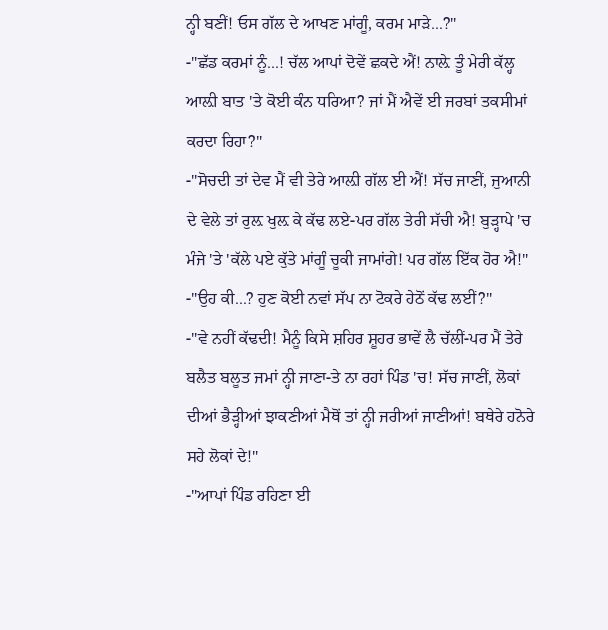ਨ੍ਹੀ ਬਣੀਂ! ਓਸ ਗੱਲ ਦੇ ਆਖਣ ਮਾਂਗੂੰ, ਕਰਮ ਮਾੜੇ...?"
-"ਛੱਡ ਕਰਮਾਂ ਨੂੰ...! ਚੱਲ ਆਪਾਂ ਦੋਵੇਂ ਛਕਦੇ ਐਂ! ਨਾਲ਼ੇ ਤੂੰ ਮੇਰੀ ਕੱਲ੍ਹ ਆਲ਼ੀ ਬਾਤ 'ਤੇ ਕੋਈ ਕੰਨ ਧਰਿਆ? ਜਾਂ ਮੈਂ ਐਵੇਂ ਈ ਜਰਬਾਂ ਤਕਸੀਮਾਂ ਕਰਦਾ ਰਿਹਾ?"
-"ਸੋਚਦੀ ਤਾਂ ਦੇਵ ਮੈਂ ਵੀ ਤੇਰੇ ਆਲ਼ੀ ਗੱਲ ਈ ਐਂ! ਸੱਚ ਜਾਣੀਂ, ਜੁਆਨੀ ਦੇ ਵੇਲੇ ਤਾਂ ਰੁਲ਼ ਖੁਲ਼ ਕੇ ਕੱਢ ਲਏ-ਪਰ ਗੱਲ ਤੇਰੀ ਸੱਚੀ ਐ! ਬੁੜ੍ਹਾਪੇ 'ਚ ਮੰਜੇ 'ਤੇ 'ਕੱਲੇ ਪਏ ਕੁੱਤੇ ਮਾਂਗੂੰ ਚੂਕੀ ਜਾਮਾਂਗੇ! ਪਰ ਗੱਲ ਇੱਕ ਹੋਰ ਐ!"
-"ਉਹ ਕੀ...? ਹੁਣ ਕੋਈ ਨਵਾਂ ਸੱਪ ਨਾ ਟੋਕਰੇ ਹੇਠੋਂ ਕੱਢ ਲਈਂ?"
-"ਵੇ ਨਹੀਂ ਕੱਢਦੀ! ਮੈਨੂੰ ਕਿਸੇ ਸ਼ਹਿਰ ਸ਼ੂਹਰ ਭਾਵੇਂ ਲੈ ਚੱਲੀਂ-ਪਰ ਮੈਂ ਤੇਰੇ ਬਲੈਤ ਬਲੂਤ ਜਮਾਂ ਨ੍ਹੀ ਜਾਣਾ-ਤੇ ਨਾ ਰਹਾਂ ਪਿੰਡ 'ਚ! ਸੱਚ ਜਾਣੀਂ, ਲੋਕਾਂ ਦੀਆਂ ਭੈੜ੍ਹੀਆਂ ਝਾਕਣੀਆਂ ਮੈਥੋਂ ਤਾਂ ਨ੍ਹੀ ਜਰੀਆਂ ਜਾਣੀਆਂ! ਬਥੇਰੇ ਹਨੋਰੇ ਸਹੇ ਲੋਕਾਂ ਦੇ!"
-"ਆਪਾਂ ਪਿੰਡ ਰਹਿਣਾ ਈ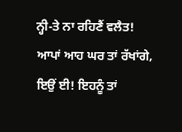ਨ੍ਹੀ-ਤੇ ਨਾ ਰਹਿਣੈਂ ਵਲੈਤ! ਆਪਾਂ ਆਹ ਘਰ ਤਾਂ ਰੱਖਾਂਗੇ, ਇਉਂ ਈ! ਇਹਨੂੰ ਤਾਂ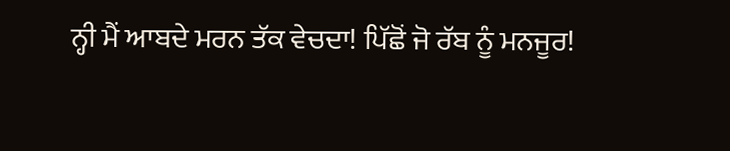ਨ੍ਹੀ ਮੈਂ ਆਬਦੇ ਮਰਨ ਤੱਕ ਵੇਚਦਾ! ਪਿੱਛੋਂ ਜੋ ਰੱਬ ਨੂੰ ਮਨਜੂਰ!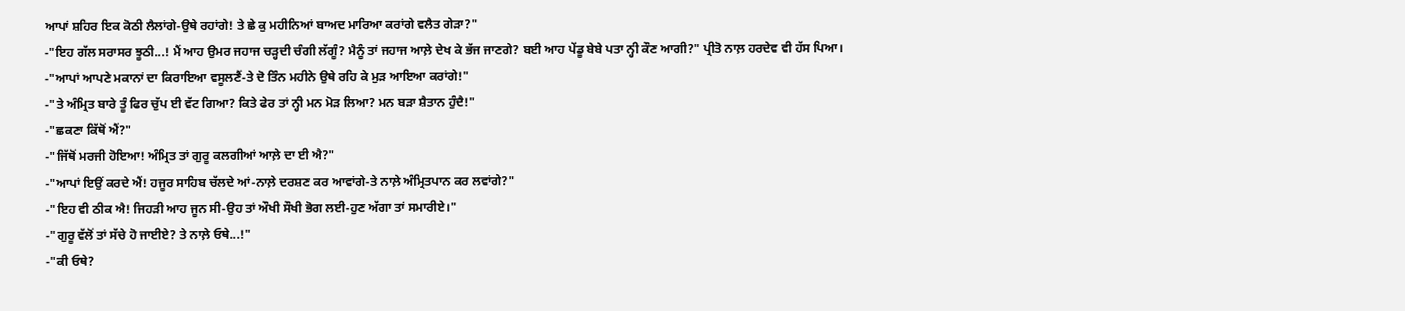ਆਪਾਂ ਸ਼ਹਿਰ ਇਕ ਕੋਠੀ ਲੈਲਾਂਗੇ-ਉਥੇ ਰਹਾਂਗੇ! ਤੇ ਛੇ ਕੁ ਮਹੀਨਿਆਂ ਬਾਅਦ ਮਾਰਿਆ ਕਰਾਂਗੇ ਵਲੈਤ ਗੇੜਾ?"
-"ਇਹ ਗੱਲ ਸਰਾਸਰ ਝੂਠੀ...! ਮੈਂ ਆਹ ਉਮਰ ਜਹਾਜ ਚੜ੍ਹਦੀ ਚੰਗੀ ਲੱਗੂੰ? ਮੈਨੂੰ ਤਾਂ ਜਹਾਜ ਆਲ਼ੇ ਦੇਖ ਕੇ ਭੱਜ ਜਾਣਗੇ? ਬਈ ਆਹ ਪੇਂਡੂ ਬੇਬੇ ਪਤਾ ਨ੍ਹੀ ਕੌਣ ਆਗੀ?" ਪ੍ਰੀਤੋ ਨਾਲ਼ ਹਰਦੇਵ ਵੀ ਹੱਸ ਪਿਆ।
-"ਆਪਾਂ ਆਪਣੇ ਮਕਾਨਾਂ ਦਾ ਕਿਰਾਇਆ ਵਸੂਲਣੈਂ-ਤੇ ਦੋ ਤਿੰਨ ਮਹੀਨੇ ਉਥੇ ਰਹਿ ਕੇ ਮੁੜ ਆਇਆ ਕਰਾਂਗੇ!"
-"ਤੇ ਅੰਮ੍ਰਿਤ ਬਾਰੇ ਤੂੰ ਫਿਰ ਚੁੱਪ ਈ ਵੱਟ ਗਿਆ? ਕਿਤੇ ਫੇਰ ਤਾਂ ਨ੍ਹੀ ਮਨ ਮੋੜ ਲਿਆ? ਮਨ ਬੜਾ ਸ਼ੈਤਾਨ ਹੁੰਦੈ!"
-"ਛਕਣਾ ਕਿੱਥੋਂ ਐਂ?"
-"ਜਿੱਥੋਂ ਮਰਜੀ ਹੋਇਆ! ਅੰਮ੍ਰਿਤ ਤਾਂ ਗੁਰੂ ਕਲਗੀਆਂ ਆਲ਼ੇ ਦਾ ਈ ਐ?"
-"ਆਪਾਂ ਇਉਂ ਕਰਦੇ ਐਂ! ਹਜੂਰ ਸਾਹਿਬ ਚੱਲਦੇ ਆਂ-ਨਾਲ਼ੇ ਦਰਸ਼ਣ ਕਰ ਆਵਾਂਗੇ-ਤੇ ਨਾਲ਼ੇ ਅੰਮ੍ਰਿਤਪਾਨ ਕਰ ਲਵਾਂਗੇ?"
-"ਇਹ ਵੀ ਠੀਕ ਐ! ਜਿਹੜੀ ਆਹ ਜੂਨ ਸੀ-ਉਹ ਤਾਂ ਔਖੀ ਸੌਖੀ ਭੋਗ ਲਈ-ਹੁਣ ਅੱਗਾ ਤਾਂ ਸਮਾਰੀਏ।"
-"ਗੁਰੂ ਵੱਲੋਂ ਤਾਂ ਸੱਚੇ ਹੋ ਜਾਈਏ? ਤੇ ਨਾਲ਼ੇ ਓਥੇ...!"
-"ਕੀ ਓਥੇ?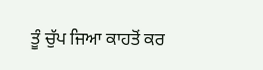ਤੂੰ ਚੁੱਪ ਜਿਆ ਕਾਹਤੋਂ ਕਰ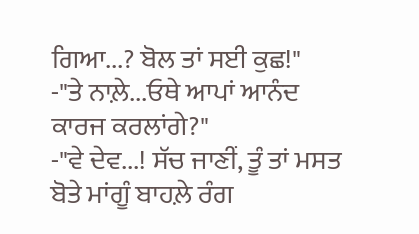ਗਿਆ...? ਬੋਲ ਤਾਂ ਸਈ ਕੁਛ!"
-"ਤੇ ਨਾਲ਼ੇ...ਓਥੇ ਆਪਾਂ ਆਨੰਦ ਕਾਰਜ ਕਰਲਾਂਗੇ?"
-"ਵੇ ਦੇਵ...! ਸੱਚ ਜਾਣੀਂ, ਤੂੰ ਤਾਂ ਮਸਤ ਬੋਤੇ ਮਾਂਗੂੰ ਬਾਹਲ਼ੇ ਰੰਗ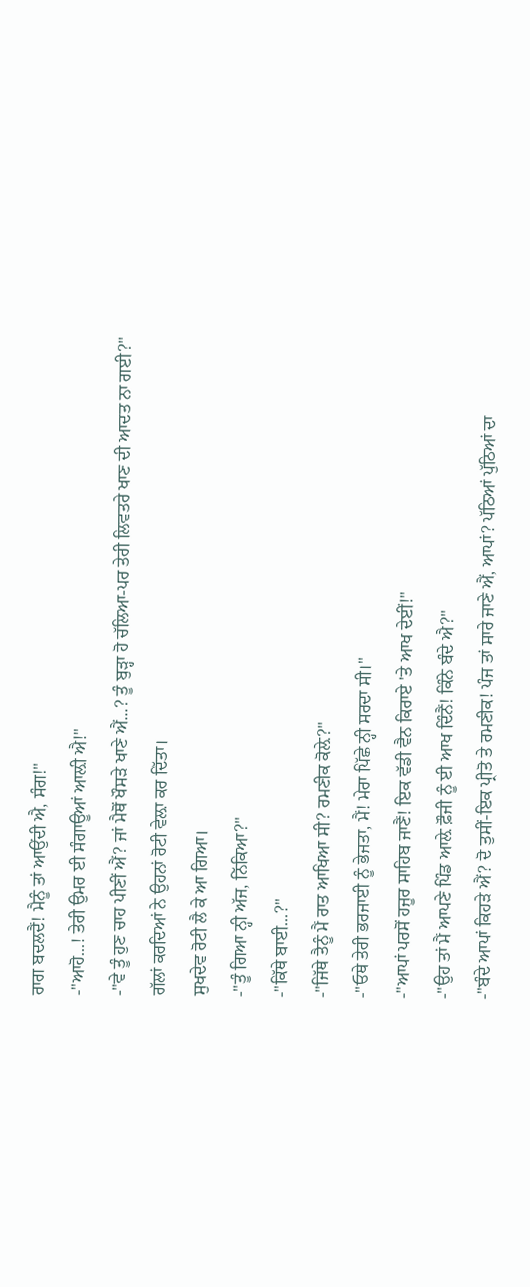ਰਾਗ ਬਦਲਦੈਂ! ਮੈਨੂੰ ਤਾਂ ਆਉਂਦੀ ਐ, ਸੰਗ!"
-"ਆਹੋ...! ਤੇਰੀ ਉਮਰ ਈ ਸੰਗਾਊਆਂ ਆਲ਼ੀ ਐ!"
-"ਵੇ ਤੂੰ ਹੁਣ ਚਾਹ ਪੀਣੀਂ ਐਂ? ਜਾਂ ਮੈਥੋਂ ਖੌਸੜੇ ਖਾਣੇ ਐਂ...? ਤੂੰ ਬੁੜ੍ਹਾ ਹੋ ਚੱਲਿਆ-ਪਰ ਤੇਰੀ ਲਿਵਤਰੇ ਖਾਣ ਦੀ ਆਦਤ ਨਾ ਗਈ?"
ਗੱਲਾਂ ਕਰਦਿਆਂ ਨੇ ਉਹਨਾਂ ਰੋਟੀ ਵੇਲ਼ਾ ਕਰ ਦਿੱਤਾ।
ਸੁਖਦੇਵ ਰੋਟੀ ਲੈ ਕੇ ਆ ਗਿਆ।
-"ਤੂੰ ਗਿਆ ਨ੍ਹੀ ਅੱਜ, ਨਿੱਕਿਆ?"
-"ਕਿੱਥੇ ਬਾਈ...?"
-"ਜਿੱਥੇ ਤੈਨੂੰ ਮੈਂ ਰਾਤ ਆਖਿਆ ਸੀ? ਰਮਣੀਕ ਕੋਲ਼ੇ?"
-"ਓਥੇ ਤੇਰੀ ਭਰਜਾਈ ਨੂੰ ਭੇਜਤਾ, ਮੈਂ! ਮੇਰਾ ਪਿੱਛੇ ਨ੍ਹੀ ਸਰਦਾ ਸੀ।"
-"ਆਪਾਂ ਪਰਸੋਂ ਹਜੂਰ ਸਾਹਿਬ ਜਾਣੈਂ! ਇਕ ਵੱਡੀ ਵੈਨ ਕਿਰਾਏ 'ਤੇ ਆਖ ਦੇਈਂ!"
-"ਉਹ ਤਾਂ ਮੈਂ ਆਪਣੇ ਪਿੰਡ ਆਲ਼ੇ ਫ਼ੌਜੀ ਨੂੰ ਈ ਆਖ ਦਿੰਨੈਂ! ਕਿੰਨੇ ਬੰਦੇ ਐ?"
-"ਬੰਦੇ ਆਪਾਂ ਕਿਹੜੇ ਐਂ? ਦੋ ਤੁਸੀਂ-ਇਕ ਪ੍ਰੀਤੋ ਤੇ ਰਮਣੀਕ! ਪੰਜ ਤਾਂ ਸਾਰੇ ਜਾਣੇ ਐਂ, ਆਪਾਂ? ਪੱਠਿਆਂ ਪੁੱਠਿਆਂ ਦਾ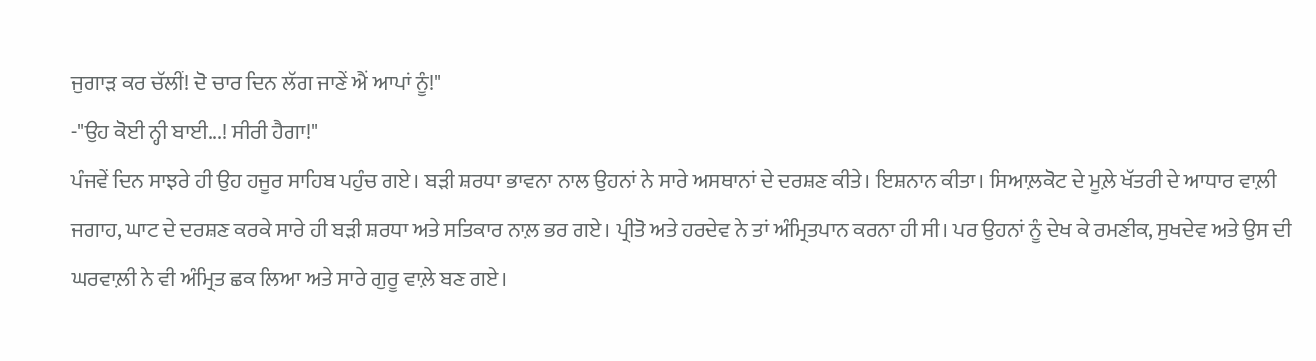ਜੁਗਾੜ ਕਰ ਚੱਲੀਂ! ਦੋ ਚਾਰ ਦਿਨ ਲੱਗ ਜਾਣੇਂ ਐਂ ਆਪਾਂ ਨੂੰ!"
-"ਉਹ ਕੋਈ ਨ੍ਹੀ ਬਾਈ...! ਸੀਰੀ ਹੈਗਾ!"
ਪੰਜਵੇਂ ਦਿਨ ਸਾਝਰੇ ਹੀ ਉਹ ਹਜੂਰ ਸਾਹਿਬ ਪਹੁੰਚ ਗਏ। ਬੜੀ ਸ਼ਰਧਾ ਭਾਵਨਾ ਨਾਲ ਉਹਨਾਂ ਨੇ ਸਾਰੇ ਅਸਥਾਨਾਂ ਦੇ ਦਰਸ਼ਣ ਕੀਤੇ। ਇਸ਼ਨਾਨ ਕੀਤਾ। ਸਿਆਲ਼ਕੋਟ ਦੇ ਮੂਲ਼ੇ ਖੱਤਰੀ ਦੇ ਆਧਾਰ ਵਾਲ਼ੀ ਜਗਾਹ, ਘਾਟ ਦੇ ਦਰਸ਼ਣ ਕਰਕੇ ਸਾਰੇ ਹੀ ਬੜੀ ਸ਼ਰਧਾ ਅਤੇ ਸਤਿਕਾਰ ਨਾਲ਼ ਭਰ ਗਏ। ਪ੍ਰੀਤੋ ਅਤੇ ਹਰਦੇਵ ਨੇ ਤਾਂ ਅੰਮ੍ਰਿਤਪਾਨ ਕਰਨਾ ਹੀ ਸੀ। ਪਰ ਉਹਨਾਂ ਨੂੰ ਦੇਖ ਕੇ ਰਮਣੀਕ, ਸੁਖਦੇਵ ਅਤੇ ਉਸ ਦੀ ਘਰਵਾਲ਼ੀ ਨੇ ਵੀ ਅੰਮ੍ਰਿਤ ਛਕ ਲਿਆ ਅਤੇ ਸਾਰੇ ਗੁਰੂ ਵਾਲ਼ੇ ਬਣ ਗਏ।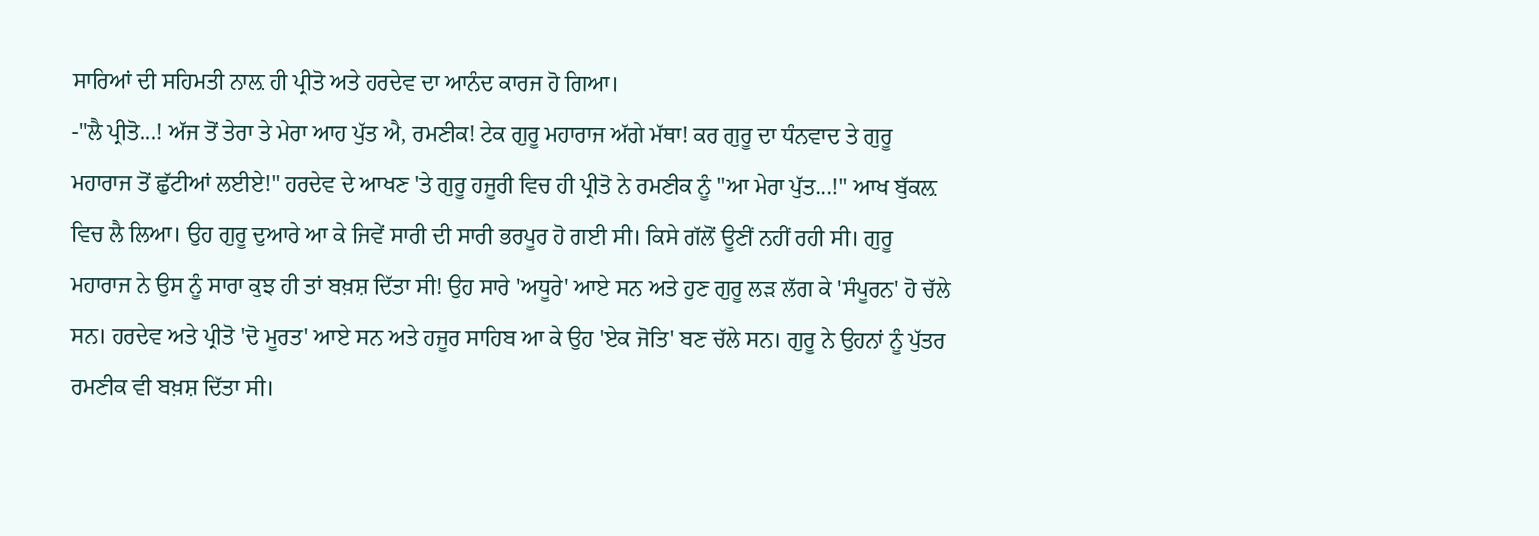ਸਾਰਿਆਂ ਦੀ ਸਹਿਮਤੀ ਨਾਲ਼ ਹੀ ਪ੍ਰੀਤੋ ਅਤੇ ਹਰਦੇਵ ਦਾ ਆਨੰਦ ਕਾਰਜ ਹੋ ਗਿਆ।
-"ਲੈ ਪ੍ਰੀਤੋ...! ਅੱਜ ਤੋਂ ਤੇਰਾ ਤੇ ਮੇਰਾ ਆਹ ਪੁੱਤ ਐ, ਰਮਣੀਕ! ਟੇਕ ਗੁਰੂ ਮਹਾਰਾਜ ਅੱਗੇ ਮੱਥਾ! ਕਰ ਗੁਰੂ ਦਾ ਧੰਨਵਾਦ ਤੇ ਗੁਰੂ ਮਹਾਰਾਜ ਤੋਂ ਛੁੱਟੀਆਂ ਲਈਏ!" ਹਰਦੇਵ ਦੇ ਆਖਣ 'ਤੇ ਗੁਰੂ ਹਜੂਰੀ ਵਿਚ ਹੀ ਪ੍ਰੀਤੋ ਨੇ ਰਮਣੀਕ ਨੂੰ "ਆ ਮੇਰਾ ਪੁੱਤ...!" ਆਖ ਬੁੱਕਲ਼ ਵਿਚ ਲੈ ਲਿਆ। ਉਹ ਗੁਰੂ ਦੁਆਰੇ ਆ ਕੇ ਜਿਵੇਂ ਸਾਰੀ ਦੀ ਸਾਰੀ ਭਰਪੂਰ ਹੋ ਗਈ ਸੀ। ਕਿਸੇ ਗੱਲੋਂ ਊਣੀਂ ਨਹੀਂ ਰਹੀ ਸੀ। ਗੁਰੂ ਮਹਾਰਾਜ ਨੇ ਉਸ ਨੂੰ ਸਾਰਾ ਕੁਝ ਹੀ ਤਾਂ ਬਖ਼ਸ਼ ਦਿੱਤਾ ਸੀ! ਉਹ ਸਾਰੇ 'ਅਧੂਰੇ' ਆਏ ਸਨ ਅਤੇ ਹੁਣ ਗੁਰੂ ਲੜ ਲੱਗ ਕੇ 'ਸੰਪੂਰਨ' ਹੋ ਚੱਲੇ ਸਨ। ਹਰਦੇਵ ਅਤੇ ਪ੍ਰੀਤੋ 'ਦੋ ਮੂਰਤ' ਆਏ ਸਨ ਅਤੇ ਹਜੂਰ ਸਾਹਿਬ ਆ ਕੇ ਉਹ 'ਏਕ ਜੋਤਿ' ਬਣ ਚੱਲੇ ਸਨ। ਗੁਰੂ ਨੇ ਉਹਨਾਂ ਨੂੰ ਪੁੱਤਰ ਰਮਣੀਕ ਵੀ ਬਖ਼ਸ਼ ਦਿੱਤਾ ਸੀ।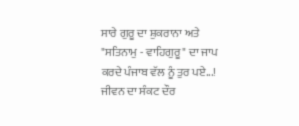ਸਾਰੇ ਗੁਰੂ ਦਾ ਸ਼ੁਕਰਾਨਾ ਅਤੇ "ਸਤਿਨਾਮੁ - ਵਾਹਿਗੁਰੂ" ਦਾ ਜਾਪ ਕਰਦੇ ਪੰਜਾਬ ਵੱਲ ਨੂੰ ਤੁਰ ਪਏ...! ਜੀਵਨ ਦਾ ਸੰਕਟ ਦੌਰ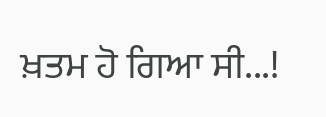ਖ਼ਤਮ ਹੋ ਗਿਆ ਸੀ...!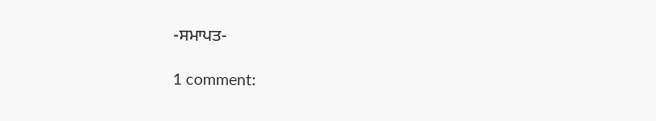-ਸਮਾਪਤ-

1 comment: